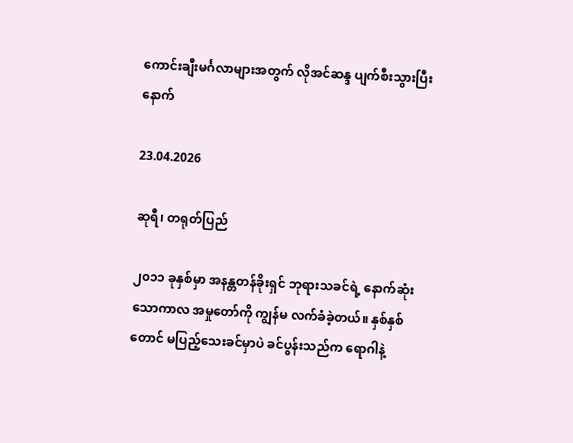ကောင်းချီးမင်္ဂလာများအတွက် လိုအင်ဆန္ဒ ပျက်စီးသွားပြီးနောက်

23.04.2026

ဆုရီ၊ တရုတ်ပြည်

၂၀၁၁ ခုနှစ်မှာ အနန္တတန်ခိုးရှင် ဘုရားသခင်ရဲ့ နောက်ဆုံးသောကာလ အမှုတော်ကို ကျွန်မ လက်ခံခဲ့တယ်။ နှစ်နှစ်တောင် မပြည့်သေးခင်မှာပဲ ခင်ပွန်းသည်က ရောဂါနဲ့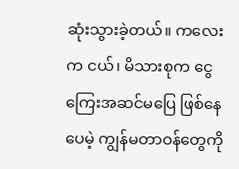ဆုံးသွားခဲ့တယ်။ ကလေးက ငယ်၊ မိသားစုက ငွေကြေးအဆင်မပြေ ဖြစ်နေပေမဲ့ ကျွန်မတာဝန်တွေကို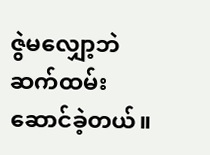ဇွဲမလျှော့ဘဲ ဆက်ထမ်းဆောင်ခဲ့တယ်။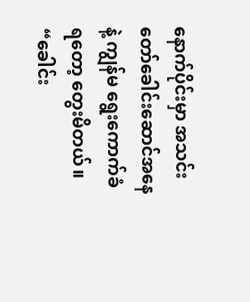နောက်ပိုင်းမှာ အသင်းတော်ခေါင်းဆောင်အနေနဲ့ ကျွန်မ ရွေးကောက်ခံရတော့ တွေးမိတယ်။ “ခေါင်း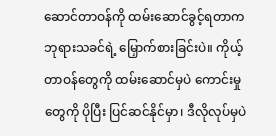ဆောင်တာဝန်ကို ထမ်းဆောင်ခွင့်ရတာက ဘုရားသခင်ရဲ့ မြှောက်စားခြင်းပဲ။ ကိုယ့်တာဝန်တွေကို ထမ်းဆောင်မှပဲ ကောင်းမှုတွေကို ပိုပြီး ပြင်ဆင်နိုင်မှာ၊ ဒီလိုလုပ်မှပဲ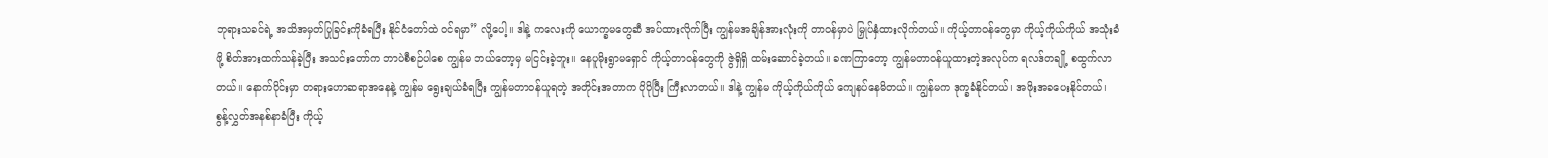ဘုရားသခင်ရဲ့ အသိအမှတ်ပြုခြင်းကိုခံရပြီး နိုင်ငံတော်ထဲ ဝင်ရမှာ” လို့ပေါ့။ ဒါနဲ့ ကလေးကို ယောက္ခမတွေဆီ အပ်ထားလိုက်ပြီး ကျွန်မအချိန်အားလုံးကို တာဝန်မှာပဲ မြှုပ်နှံထားလိုက်တယ်။ ကိုယ့်တာဝန်တွေမှာ ကိုယ့်ကိုယ်ကိုယ် အသုံးခံဖို့ စိတ်အားထက်သန်ခဲ့ပြီး အသင်းတော်က ဘာပဲစီစဉ်ပါစေ ကျွန်မ ဘယ်တော့မှ မငြင်းခဲ့ဘူး။ နေပူမိုးရွာမရှောင် ကိုယ့်တာဝန်တွေကို ဇွဲရှိရှိ ထမ်းဆောင်ခဲ့တယ်။ ခဏကြာတော့ ကျွန်မတာဝန်ယူထားတဲ့အလုပ်က ရလဒ်တချို့ စထွက်လာတယ်။ နောက်ပိုင်းမှာ တရားဟောဆရာအနေနဲ့ ကျွန်မ ရွေးချယ်ခံရပြီး ကျွန်မတာဝန်ယူရတဲ့ အတိုင်းအတာက ပိုပိုပြီး ကြီးလာတယ်။ ဒါနဲ့ ကျွန်မ ကိုယ့်ကိုယ်ကိုယ် ကျေနပ်နေမိတယ်။ ကျွန်မက ဒုက္ခခံနိုင်တယ်၊ အဖိုးအခပေးနိုင်တယ်၊ စွန့်လွှတ်အနစ်နာခံပြီး ကိုယ့်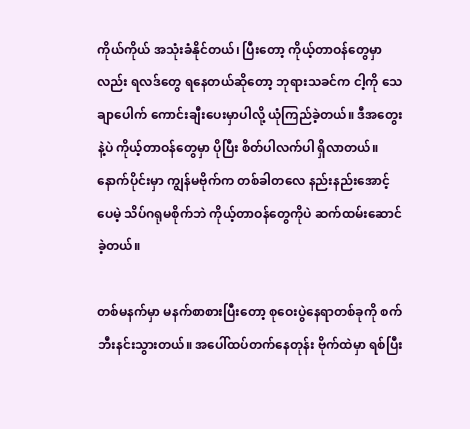ကိုယ်ကိုယ် အသုံးခံနိုင်တယ်၊ ပြီးတော့ ကိုယ့်တာဝန်တွေမှာလည်း ရလဒ်တွေ ရနေတယ်ဆိုတော့ ဘုရားသခင်က ငါ့ကို သေချာပေါက် ကောင်းချီးပေးမှာပါလို့ ယုံကြည်ခဲ့တယ်။ ဒီအတွေးနဲ့ပဲ ကိုယ့်တာဝန်တွေမှာ ပိုပြီး စိတ်ပါလက်ပါ ရှိလာတယ်။ နောက်ပိုင်းမှာ ကျွန်မဗိုက်က တစ်ခါတလေ နည်းနည်းအောင့်ပေမဲ့ သိပ်ဂရုမစိုက်ဘဲ ကိုယ့်တာဝန်တွေကိုပဲ ဆက်ထမ်းဆောင်ခဲ့တယ်။

တစ်မနက်မှာ မနက်စာစားပြီးတော့ စုဝေးပွဲနေရာတစ်ခုကို စက်ဘီးနင်းသွားတယ်။ အပေါ်ထပ်တက်နေတုန်း ဗိုက်ထဲမှာ ရစ်ပြီး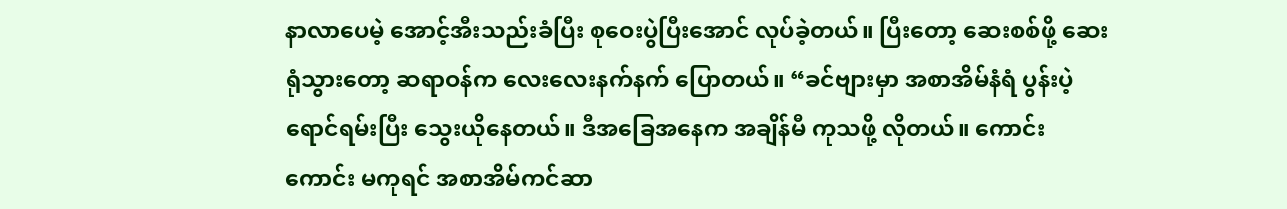နာလာပေမဲ့ အောင့်အီးသည်းခံပြီး စုဝေးပွဲပြီးအောင် လုပ်ခဲ့တယ်။ ပြီးတော့ ဆေးစစ်ဖို့ ဆေးရုံသွားတော့ ဆရာဝန်က လေးလေးနက်နက် ပြောတယ်။ “ခင်ဗျားမှာ အစာအိမ်နံရံ ပွန်းပဲ့ရောင်ရမ်းပြီး သွေးယိုနေတယ်။ ဒီအခြေအနေက အချိန်မီ ကုသဖို့ လိုတယ်။ ကောင်းကောင်း မကုရင် အစာအိမ်ကင်ဆာ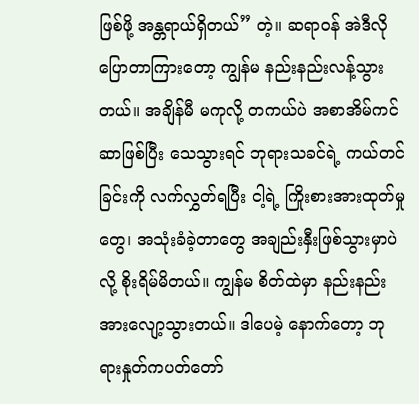ဖြစ်ဖို့ အန္တရာယ်ရှိတယ်” တဲ့။ ဆရာဝန် အဲဒီလိုပြောတာကြားတော့ ကျွန်မ နည်းနည်းလန့်သွားတယ်။ အချိန်မီ မကုလို့ တကယ်ပဲ အစာအိမ်ကင်ဆာဖြစ်ပြီး သေသွားရင် ဘုရားသခင်ရဲ့ ကယ်တင်ခြင်းကို လက်လွှတ်ရပြီး ငါ့ရဲ့ ကြိုးစားအားထုတ်မှုတွေ၊ အသုံးခံခဲ့တာတွေ အချည်းနှီးဖြစ်သွားမှာပဲလို့ စိုးရိမ်မိတယ်။ ကျွန်မ စိတ်ထဲမှာ နည်းနည်း အားလျော့သွားတယ်။ ဒါပေမဲ့ နောက်တော့ ဘုရားနှုတ်ကပတ်တော်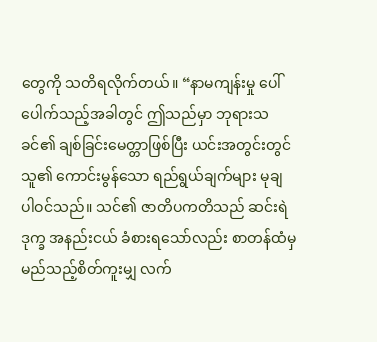တွေကို သတိရလိုက်တယ်။ “နာမကျန်းမှု ပေါ်ပေါက်သည့်အခါတွင် ဤသည်မှာ ဘုရားသခင်၏ ချစ်ခြင်းမေတ္တာဖြစ်ပြီး ယင်းအတွင်းတွင် သူ၏ ကောင်းမွန်သော ရည်ရွယ်ချက်များ မုချ ပါဝင်သည်။ သင်၏ ဇာတိပကတိသည် ဆင်းရဲဒုက္ခ အနည်းငယ် ခံစားရသော်လည်း စာတန်ထံမှ မည်သည့်စိတ်ကူးမျှ လက်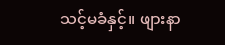သင့်မခံနှင့်။ ဖျားနာ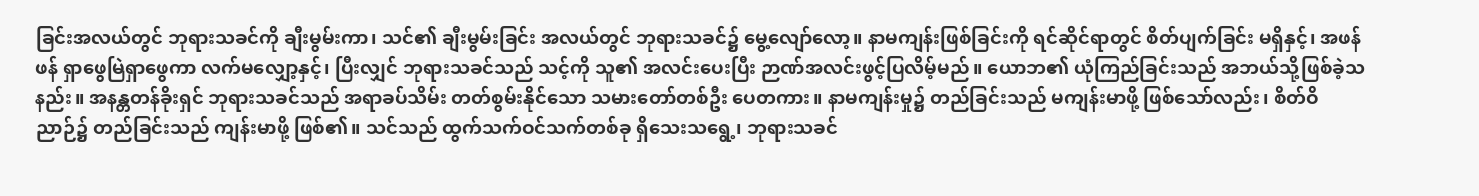ခြင်းအလယ်တွင် ဘုရားသခင်ကို ချီးမွမ်းကာ၊ သင်၏ ချီးမွမ်းခြင်း အလယ်တွင် ဘုရားသခင်၌ မွေ့လျော်လော့။ နာမကျန်းဖြစ်ခြင်းကို ရင်ဆိုင်ရာတွင် စိတ်ပျက်ခြင်း မရှိနှင့်၊ အဖန်ဖန် ရှာဖွေမြဲရှာဖွေကာ လက်မလျှော့နှင့်၊ ပြီးလျှင် ဘုရားသခင်သည် သင့်ကို သူ၏ အလင်းပေးပြီး ဉာဏ်အလင်းဖွင့်ပြလိမ့်မည်။ ယောဘ၏ ယုံကြည်ခြင်းသည် အဘယ်သို့ဖြစ်ခဲ့သနည်း။ အနန္တတန်ခိုးရှင် ဘုရားသခင်သည် အရာခပ်သိမ်း တတ်စွမ်းနိုင်သော သမားတော်တစ်ဦး‌ ပေတကား။ နာမကျန်းမှု၌ တည်ခြင်းသည် မကျန်းမာဖို့ ဖြစ်သော်လည်း၊ စိတ်ဝိညာဉ်၌ တည်ခြင်းသည် ကျန်းမာဖို့ ဖြစ်၏။ သင်သည် ထွက်သက်ဝင်သက်တစ်ခု ရှိသေးသရွေ့၊ ဘုရားသခင်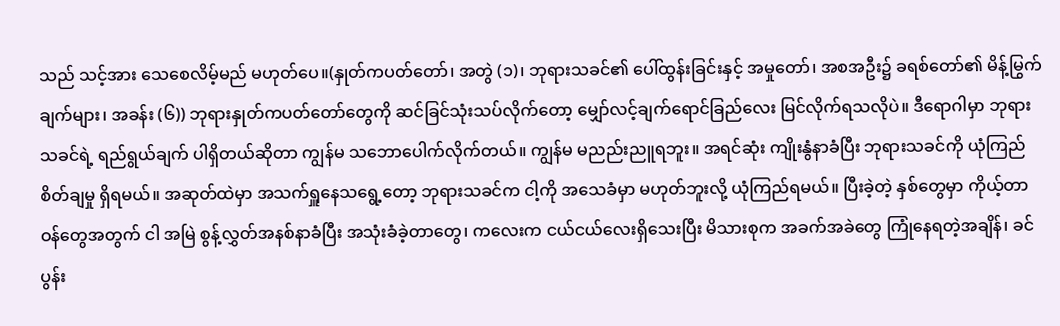သည် သင့်အား သေစေလိမ့်မည် မဟုတ်ပေ။(နှုတ်ကပတ်တော်၊ အတွဲ (၁)၊ ဘုရားသခင်၏ ပေါ်ထွန်းခြင်းနှင့် အမှုတော်၊ အစအဦး၌ ခရစ်တော်၏ မိန့်မြွက်ချက်များ၊ အခန်း (၆)) ဘုရားနှုတ်ကပတ်တော်တွေကို ဆင်ခြင်သုံးသပ်လိုက်တော့ မျှော်လင့်ချက်ရောင်ခြည်လေး မြင်လိုက်ရသလိုပဲ။ ဒီရောဂါမှာ ဘုရားသခင်ရဲ့ ရည်ရွယ်ချက် ပါရှိတယ်ဆိုတာ ကျွန်မ သဘောပေါက်လိုက်တယ်။ ကျွန်မ မညည်းညူရဘူး။ အရင်ဆုံး ကျိုးနွံနာခံပြီး ဘုရားသခင်ကို ယုံကြည်စိတ်ချမှု ရှိရမယ်။ အဆုတ်ထဲမှာ အသက်ရှူနေသရွေ့တော့ ဘုရားသခင်က ငါ့ကို အသေခံမှာ မဟုတ်ဘူးလို့ ယုံကြည်ရမယ်။ ပြီးခဲ့တဲ့ နှစ်တွေမှာ ကိုယ့်တာဝန်တွေအတွက် ငါ အမြဲ စွန့်လွှတ်အနစ်နာခံပြီး အသုံးခံခဲ့တာတွေ၊ ကလေးက ငယ်ငယ်လေးရှိသေးပြီး မိသားစုက အခက်အခဲတွေ ကြုံနေရတဲ့အချိန်၊ ခင်ပွန်း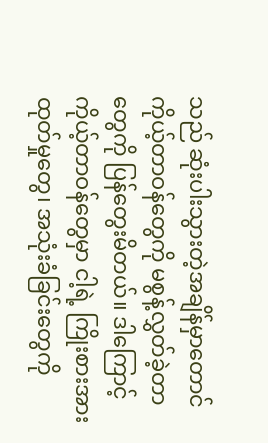သည် ဆုံးပါးသွားတဲ့အချိန်မှာတောင် ကိုယ့်တာဝန်တွေကို မစွန့်လွှတ်ခဲ့တာတွေကို ပြန်တွေးမိတယ်။ ဒါကြောင့် ကိုယ့်တာဝန်တွေမှာ ငါ့ရဲ့ ကြိုးစားအားထုတ်မှုတွေ၊ အသုံးခံခြင်းတွေကို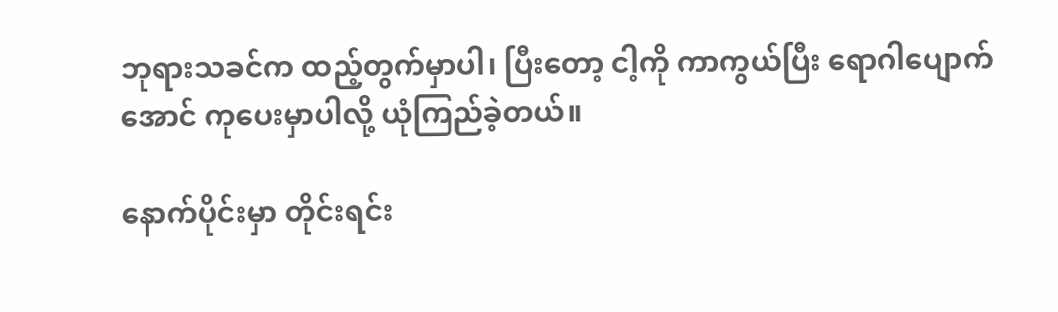ဘုရားသခင်က ထည့်တွက်မှာပါ၊ ပြီးတော့ ငါ့ကို ကာကွယ်ပြီး ရောဂါပျောက်အောင် ကုပေးမှာပါလို့ ယုံကြည်ခဲ့တယ်။

နောက်ပိုင်းမှာ တိုင်းရင်း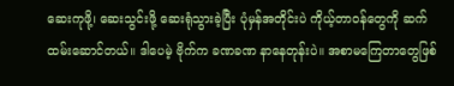ဆေးကုဖို့၊ ဆေးသွင်းဖို့ ဆေးရုံသွားခဲ့ပြီး ပုံမှန်အတိုင်းပဲ ကိုယ့်တာဝန်တွေကို ဆက်ထမ်းဆောင်တယ်။ ဒါပေမဲ့ ဗိုက်က ခဏခဏ နာနေတုန်းပဲ။ အစာမကြေတာတွေဖြစ်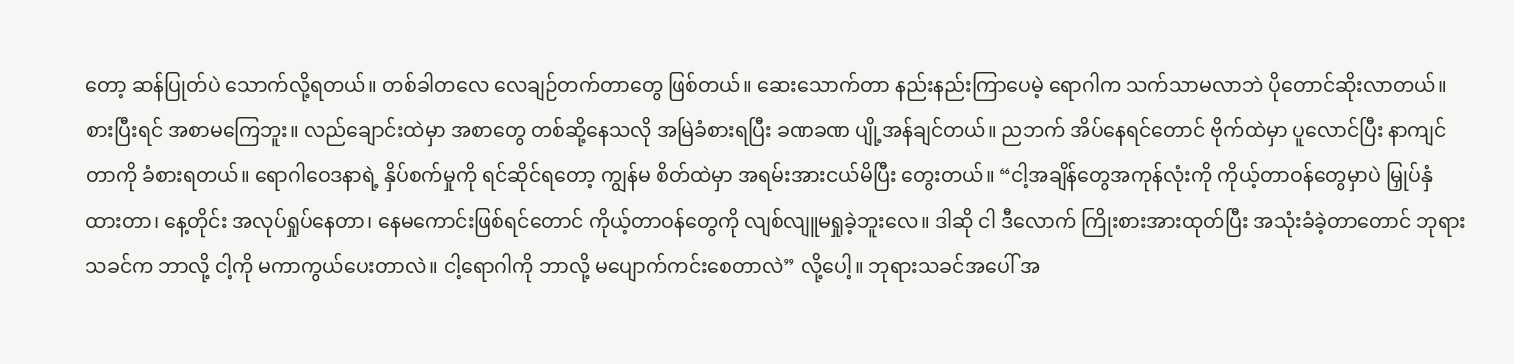တော့ ဆန်ပြုတ်ပဲ သောက်လို့ရတယ်။ တစ်ခါတလေ လေချဉ်တက်တာတွေ ဖြစ်တယ်။ ဆေးသောက်တာ နည်းနည်းကြာပေမဲ့ ရောဂါက သက်သာမလာဘဲ ပိုတောင်ဆိုးလာတယ်။ စားပြီးရင် အစာမကြေဘူး။ လည်ချောင်းထဲမှာ အစာတွေ တစ်ဆို့နေသလို အမြဲခံစားရပြီး ခဏခဏ ပျို့အန်ချင်တယ်။ ညဘက် အိပ်နေရင်တောင် ဗိုက်ထဲမှာ ပူလောင်ပြီး နာကျင်တာကို ခံစားရတယ်။ ရောဂါဝေဒနာရဲ့ နှိပ်စက်မှုကို ရင်ဆိုင်ရတော့ ကျွန်မ စိတ်ထဲမှာ အရမ်းအားငယ်မိပြီး တွေးတယ်။ “ငါ့အချိန်တွေအကုန်လုံးကို ကိုယ့်တာဝန်တွေမှာပဲ မြှုပ်နှံထားတာ၊ နေ့တိုင်း အလုပ်ရှုပ်နေတာ၊ နေမကောင်းဖြစ်ရင်တောင် ကိုယ့်တာဝန်တွေကို လျစ်လျူမရှုခဲ့ဘူးလေ။ ဒါဆို ငါ ဒီလောက် ကြိုးစားအားထုတ်ပြီး အသုံးခံခဲ့တာတောင် ဘုရားသခင်က ဘာလို့ ငါ့ကို မကာကွယ်ပေးတာလဲ။ ငါ့ရောဂါကို ဘာလို့ မပျောက်ကင်းစေတာလဲ” လို့ပေါ့။ ဘုရားသခင်အပေါ် အ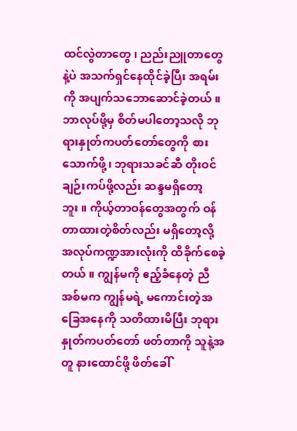ထင်လွဲတာတွေ၊ ညည်းညူတာတွေနဲ့ပဲ အသက်ရှင်နေထိုင်ခဲ့ပြီး အရမ်းကို အပျက်သဘောဆောင်ခဲ့တယ်။ ဘာလုပ်ဖို့မှ စိတ်မပါတော့သလို ဘုရားနှုတ်ကပတ်တော်တွေကို စားသောက်ဖို့၊ ဘုရားသခင်ဆီ တိုးဝင်ချဉ်းကပ်ဖို့လည်း ဆန္ဒမရှိတော့ဘူး။ ကိုယ့်တာဝန်တွေအတွက် ဝန်တာထားတဲ့စိတ်လည်း မရှိတော့လို့ အလုပ်ကဏ္ဍအားလုံးကို ထိခိုက်စေခဲ့တယ်။ ကျွန်မကို ဧည့်ခံနေတဲ့ ညီအစ်မက ကျွန်မရဲ့ မကောင်းတဲ့အခြေအနေကို သတိထားမိပြီး ဘုရားနှုတ်ကပတ်တော် ဖတ်တာကို သူနဲ့အတူ နားထောင်ဖို့ ဖိတ်ခေါ်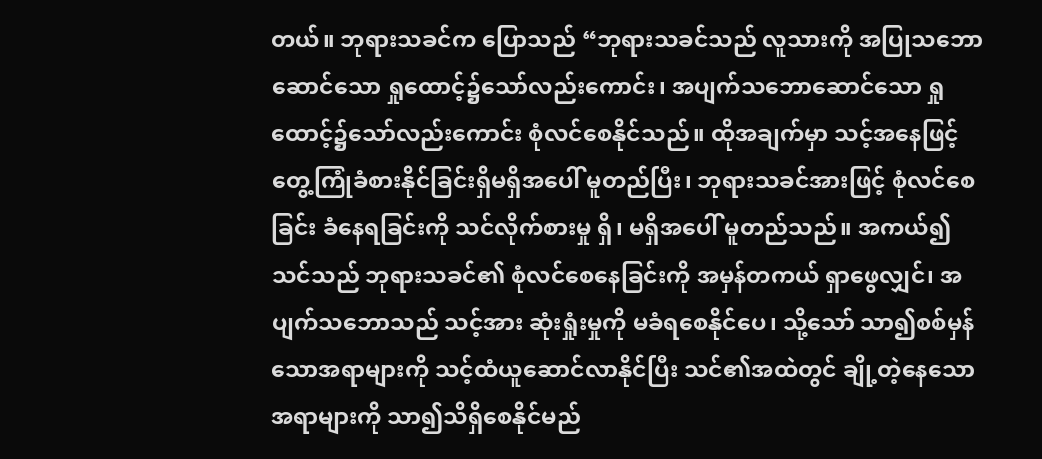တယ်။ ဘုရားသခင်က ပြောသည် “ဘုရားသခင်သည် လူသားကို အပြုသဘောဆောင်သော ရှုထောင့်၌သော်လည်းကောင်း၊ အပျက်သဘောဆောင်သော ရှုထောင့်၌သော်လည်းကောင်း စုံလင်စေနိုင်သည်။ ထိုအချက်မှာ သင့်အနေဖြင့် တွေ့ကြုံခံစားနိုင်ခြင်းရှိမရှိအပေါ် မူတည်ပြီး၊ ဘုရားသခင်အားဖြင့် စုံလင်စေခြင်း ခံနေရခြင်းကို သင်လိုက်စားမှု ရှိ၊ မရှိအပေါ် မူတည်သည်။ အကယ်၍ သင်သည် ဘုရားသခင်၏ စုံလင်စေနေခြင်းကို အမှန်တကယ် ရှာဖွေလျှင်၊ အပျက်သဘောသည် သင့်အား ဆုံးရှုံးမှုကို မခံရစေနိုင်ပေ၊ သို့သော် သာ၍စစ်မှန်သောအရာများကို သင့်ထံယူဆောင်လာနိုင်ပြီး သင်၏အထဲတွင် ချို့တဲ့နေသော အရာများကို သာ၍သိရှိစေနိုင်မည်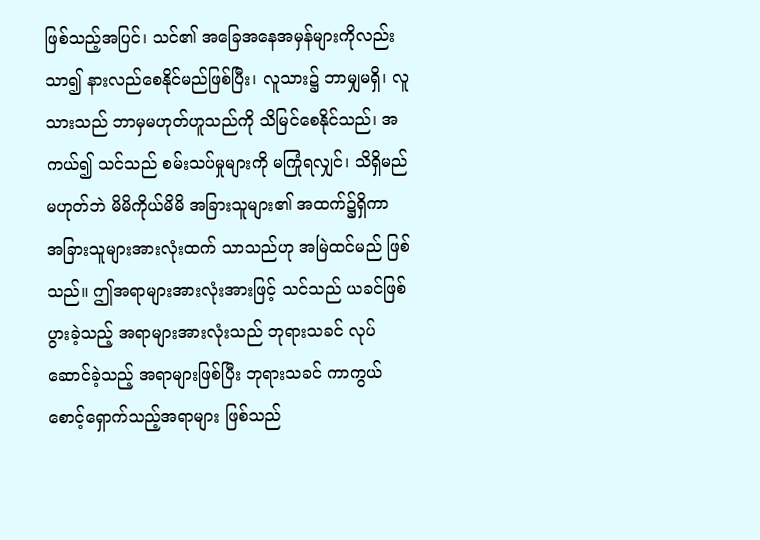ဖြစ်သည့်အပြင်၊ သင်၏ အခြေအနေအမှန်များကိုလည်း သာ၍ နားလည်စေနိုင်မည်ဖြစ်ပြီး၊ လူသား၌ ဘာမျှမရှိ၊ လူသားသည် ဘာမှမဟုတ်ဟူသည်ကို သိမြင်စေနိုင်သည်၊ အကယ်၍ သင်သည် စမ်းသပ်မှုများကို မကြုံရလျှင်၊ သိရှိမည်မဟုတ်ဘဲ မိမိကိုယ်မိမိ အခြားသူများ၏ အထက်၌ရှိကာ အခြားသူများအားလုံးထက် သာသည်ဟု အမြဲထင်မည် ဖြစ်သည်။ ဤအရာများအားလုံးအားဖြင့် သင်သည် ယခင်ဖြစ်ပွားခဲ့သည့် အရာများအားလုံးသည် ဘုရားသခင် လုပ်ဆောင်ခဲ့သည့် အရာများဖြစ်ပြီး ဘုရားသခင် ကာကွယ်စောင့်ရှောက်သည့်အရာများ ဖြစ်သည်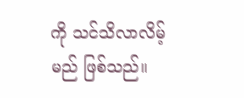ကို သင်သိလာလိမ့်မည် ဖြစ်သည်။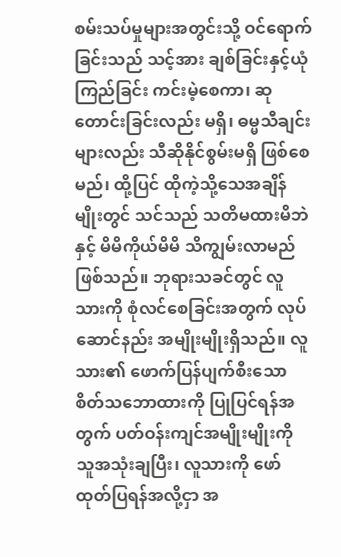စမ်းသပ်မှုများအတွင်းသို့ ဝင်ရောက်ခြင်းသည် သင့်အား ချစ်ခြင်းနှင့်ယုံကြည်ခြင်း ကင်းမဲ့စေကာ၊ ဆုတောင်းခြင်းလည်း မရှိ၊ ဓမ္မသီချင်းများလည်း သီဆိုနိုင်စွမ်းမရှိ ဖြစ်စေမည်၊ ထို့ပြင် ထိုကဲ့သို့သေအချိန်မျိုးတွင် သင်သည် သတိမထားမိဘဲနှင့် မိမိကိုယ်မိမိ သိကျွမ်းလာမည်ဖြစ်သည်။ ဘုရားသခင်တွင် လူသားကို စုံလင်စေခြင်းအတွက် လုပ်ဆောင်နည်း အမျိုးမျိုးရှိသည်။ လူသား၏ ဖောက်ပြန်ပျက်စီးသော စိတ်သဘောထားကို ပြုပြင်ရန်အတွက် ပတ်ဝန်းကျင်အမျိုးမျိုးကို သူအသုံးချပြီး၊ လူသားကို ဖော်ထုတ်ပြရန်အလို့ငှာ အ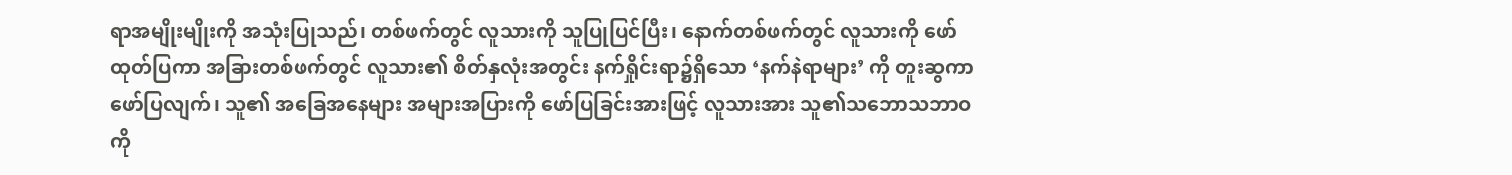ရာအမျိုးမျိုးကို အသုံးပြုသည်၊ တစ်ဖက်တွင် လူသားကို သူပြုပြင်ပြီး၊ နောက်တစ်ဖက်တွင် လူသားကို ဖော်ထုတ်ပြကာ အခြားတစ်ဖက်တွင် လူသား၏ စိတ်နှလုံးအတွင်း နက်ရှိုင်းရာ၌ရှိသော ‘နက်နဲရာများ’ ကို တူးဆွကာ ဖော်ပြလျက်၊ သူ၏ အခြေအနေများ အများအပြားကို ဖော်ပြခြင်းအားဖြင့် လူသားအား သူ၏သဘောသဘာဝကို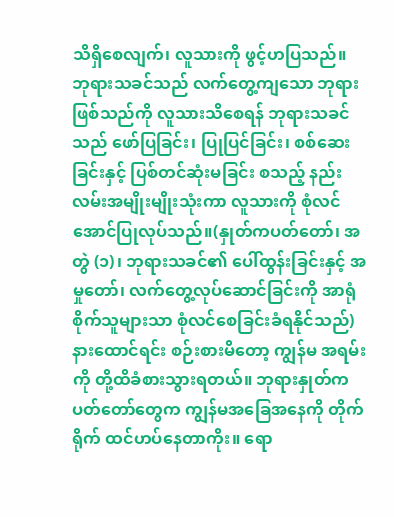သိရှိစေလျက်၊ လူသားကို ဖွင့်ဟပြသည်။ ဘုရားသခင်သည် လက်တွေ့ကျသော ဘုရားဖြစ်သည်ကို လူသားသိစေရန် ဘုရားသခင်သည် ဖော်ပြခြင်း၊ ပြုပြင်ခြင်း၊ စစ်ဆေးခြင်းနှင့် ပြစ်တင်ဆုံးမခြင်း စသည့် နည်းလမ်းအမျိုးမျိုးသုံးကာ လူသားကို စုံလင်အောင်ပြုလုပ်သည်။(နှုတ်ကပတ်တော်၊ အတွဲ (၁)၊ ဘုရားသခင်၏ ပေါ်ထွန်းခြင်းနှင့် အမှုတော်၊ လက်တွေ့လုပ်ဆောင်ခြင်းကို အာရုံစိုက်သူများသာ စုံလင်စေခြင်းခံရနိုင်သည်) နားထောင်ရင်း စဉ်းစားမိတော့ ကျွန်မ အရမ်းကို တို့ထိခံစားသွားရတယ်။ ဘုရားနှုတ်ကပတ်တော်တွေက ကျွန်မအခြေအနေကို တိုက်ရိုက် ထင်ဟပ်နေတာကိုး။ ရော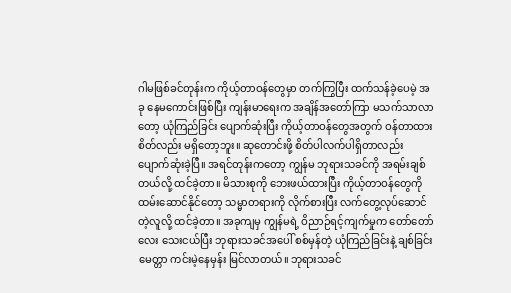ဂါမဖြစ်ခင်တုန်းက ကိုယ့်တာဝန်တွေမှာ တက်ကြွပြီး ထက်သန်ခဲ့ပေမဲ့ အခု နေမကောင်းဖြစ်ပြီး ကျန်းမာရေးက အချိန်အတော်ကြာ မသက်သာလာတော့ ယုံကြည်ခြင်း ပျောက်ဆုံးပြီး ကိုယ့်တာဝန်တွေအတွက် ဝန်တာထားစိတ်လည်း မရှိတော့ဘူး။ ဆုတောင်းဖို့ စိတ်ပါလက်ပါရှိတာလည်း ပျောက်ဆုံးခဲ့ပြီ။ အရင်တုန်းကတော့ ကျွန်မ ဘုရားသခင်ကို အရမ်းချစ်တယ်လို့ ထင်ခဲ့တာ။ မိသားစုကို ဘေးဖယ်ထားပြီး ကိုယ့်တာဝန်တွေကို ထမ်းဆောင်နိုင်တော့ သမ္မာတရားကို လိုက်စားပြီး လက်တွေ့လုပ်ဆောင်တဲ့လူလို့ ထင်ခဲ့တာ။ အခုကျမှ ကျွန်မရဲ့ ဝိညာဉ်ရင့်ကျက်မှုက တော်တော်လေး သေးငယ်ပြီး ဘုရားသခင်အပေါ် စစ်မှန်တဲ့ ယုံကြည်ခြင်းနဲ့ ချစ်ခြင်းမေတ္တာ ကင်းမဲ့နေမှန်း မြင်လာတယ်။ ဘုရားသခင်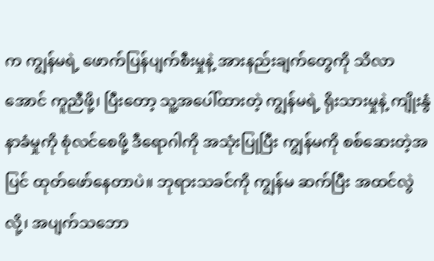က ကျွန်မရဲ့ ဖောက်ပြန်ပျက်စီးမှုနဲ့ အားနည်းချက်တွေကို သိလာအောင် ကူညီဖို့၊ ပြီးတော့ သူ့အပေါ်ထားတဲ့ ကျွန်မရဲ့ ရိုးသားမှုနဲ့ ကျိုးနွံနာခံမှုကို စုံလင်စေဖို့ ဒီရောဂါကို အသုံးပြုပြီး ကျွန်မကို စစ်ဆေးတဲ့အပြင် ထုတ်ဖော်နေတာပဲ။ ဘုရားသခင်ကို ကျွန်မ ဆက်ပြီး အထင်လွဲလို့၊ အပျက်သဘော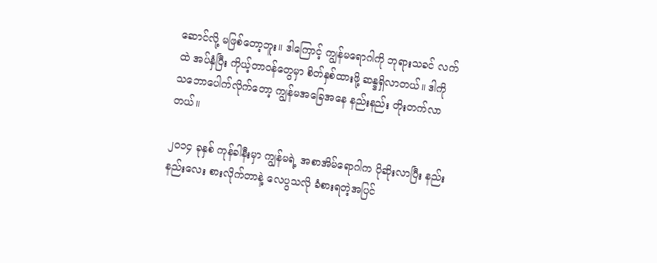ဆောင်လို့ မဖြစ်တော့ဘူး။ ဒါကြောင့် ကျွန်မရောဂါကို ဘုရားသခင် လက်ထဲ အပ်နှံပြီး ကိုယ့်တာဝန်တွေမှာ စိတ်နှစ်ထားဖို့ ဆန္ဒရှိလာတယ်။ ဒါကို သဘောပေါက်လိုက်တော့ ကျွန်မအခြေအနေ နည်းနည်း တိုးတက်လာတယ်။

၂၀၁၄ ခုနှစ် ကုန်ခါနီးမှာ ကျွန်မရဲ့ အစာအိမ်ရောဂါက ပိုဆိုးလာပြီး နည်းနည်းလေး စားလိုက်တာနဲ့ လေပွသလို ခံစားရတဲ့အပြင်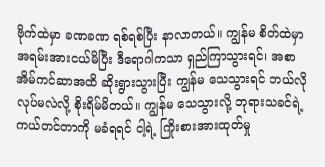ဗိုက်ထဲမှာ ခဏခဏ ရစ်ရစ်ပြီး နာလာတယ်။ ကျွန်မ စိတ်ထဲမှာ အရမ်းအားငယ်မိပြီး ဒီရောဂါကသာ ရှည်ကြာသွားရင်၊ အစာအိမ်ကင်ဆာအထိ ဆိုးရွားသွားပြီး ကျွန်မ သေသွားရင် ဘယ်လိုလုပ်မလဲလို့ စိုးရိမ်မိတယ်။ ကျွန်မ သေသွားလို့ ဘုရားသခင်ရဲ့ ကယ်တင်တာကို မခံရရင် ငါ့ရဲ့ ကြိုးစားအားထုတ်မှု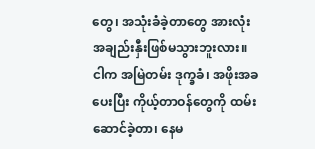တွေ၊ အသုံးခံခဲ့တာတွေ အားလုံး အချည်းနှီးဖြစ်မသွားဘူးလား။ ငါက အမြဲတမ်း ဒုက္ခခံ၊ အဖိုးအခပေးပြီး ကိုယ့်တာဝန်တွေကို ထမ်းဆောင်ခဲ့တာ၊ နေမ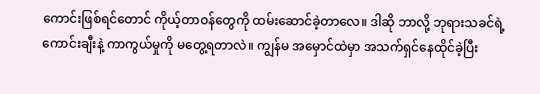ကောင်းဖြစ်ရင်တောင် ကိုယ့်တာဝန်တွေကို ထမ်းဆောင်ခဲ့တာလေ။ ဒါဆို ဘာလို့ ဘုရားသခင်ရဲ့ ကောင်းချီးနဲ့ ကာကွယ်မှုကို မတွေ့ရတာလဲ။ ကျွန်မ အမှောင်ထဲမှာ အသက်ရှင်နေထိုင်ခဲ့ပြီး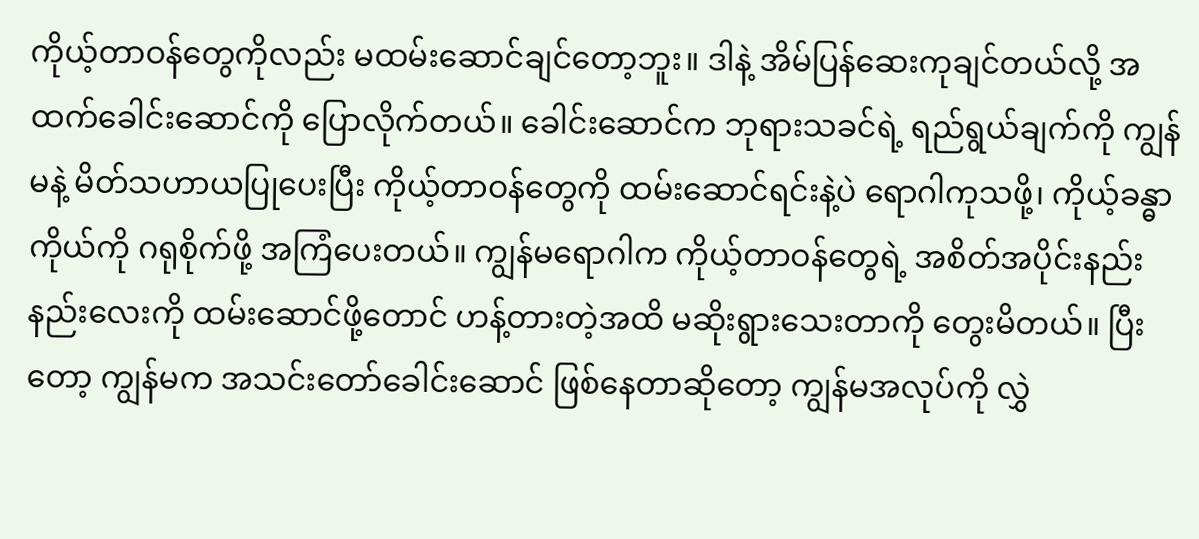ကိုယ့်တာဝန်တွေကိုလည်း မထမ်းဆောင်ချင်တော့ဘူး။ ဒါနဲ့ အိမ်ပြန်ဆေးကုချင်တယ်လို့ အထက်ခေါင်းဆောင်ကို ပြောလိုက်တယ်။ ခေါင်းဆောင်က ဘုရားသခင်ရဲ့ ရည်ရွယ်ချက်ကို ကျွန်မနဲ့ မိတ်သဟာယပြုပေးပြီး ကိုယ့်တာဝန်တွေကို ထမ်းဆောင်ရင်းနဲ့ပဲ ရောဂါကုသဖို့၊ ကိုယ့်ခန္ဓာကိုယ်ကို ဂရုစိုက်ဖို့ အကြံပေးတယ်။ ကျွန်မရောဂါက ကိုယ့်တာဝန်တွေရဲ့ အစိတ်အပိုင်းနည်းနည်းလေးကို ထမ်းဆောင်ဖို့တောင် ဟန့်တားတဲ့အထိ မဆိုးရွားသေးတာကို တွေးမိတယ်။ ပြီးတော့ ကျွန်မက အသင်းတော်ခေါင်းဆောင် ဖြစ်နေတာဆိုတော့ ကျွန်မအလုပ်ကို လွှဲ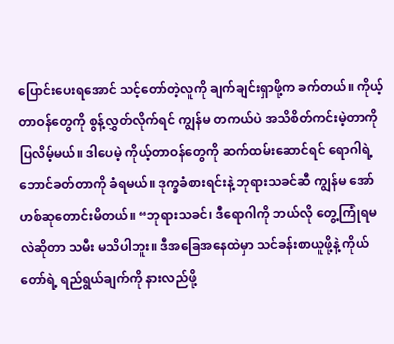ပြောင်းပေးရအောင် သင့်တော်တဲ့လူကို ချက်ချင်းရှာဖို့က ခက်တယ်။ ကိုယ့်တာဝန်တွေကို စွန့်လွှတ်လိုက်ရင် ကျွန်မ တကယ်ပဲ အသိစိတ်ကင်းမဲ့တာကို ပြလိမ့်မယ်။ ဒါပေမဲ့ ကိုယ့်တာဝန်တွေကို ဆက်ထမ်းဆောင်ရင် ရောဂါရဲ့ ဘောင်ခတ်တာကို ခံရမယ်။ ဒုက္ခခံစားရင်းနဲ့ ဘုရားသခင်ဆီ ကျွန်မ အော်ဟစ်ဆုတောင်းမိတယ်။ “ဘုရားသခင်၊ ဒီရောဂါကို ဘယ်လို တွေ့ကြုံရမလဲဆိုတာ သမီး မသိပါဘူး။ ဒီအခြေအနေထဲမှာ သင်ခန်းစာယူဖို့နဲ့ ကိုယ်တော်ရဲ့ ရည်ရွယ်ချက်ကို နားလည်ဖို့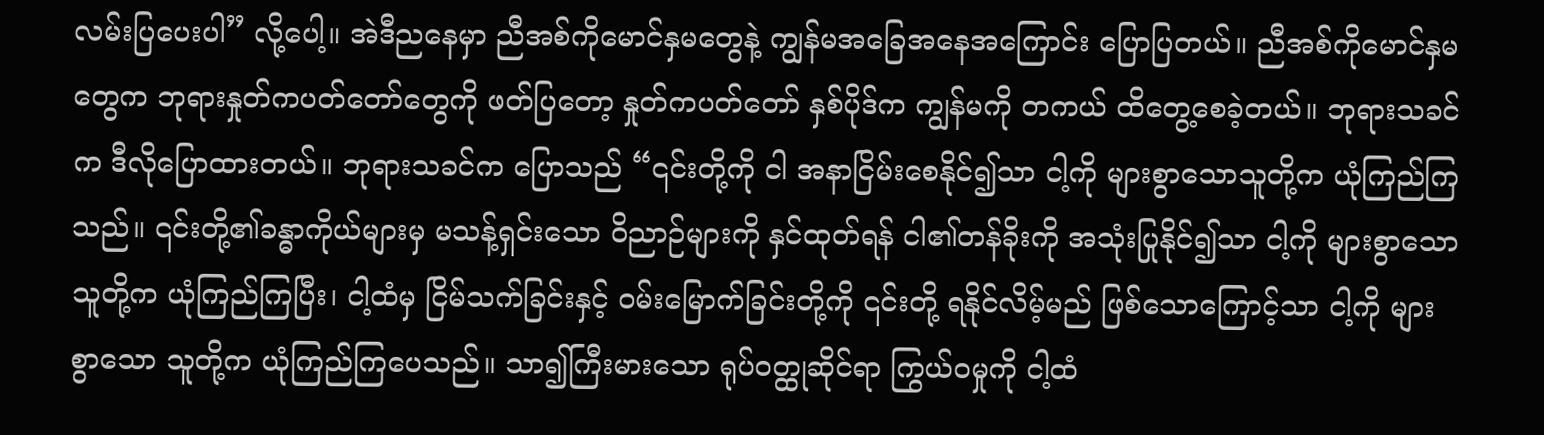လမ်းပြပေးပါ” လို့ပေါ့။ အဲဒီညနေမှာ ညီအစ်ကိုမောင်နှမတွေနဲ့ ကျွန်မအခြေအနေအကြောင်း ပြောပြတယ်။ ညီအစ်ကိုမောင်နှမတွေက ဘုရားနှုတ်ကပတ်တော်တွေကို ဖတ်ပြတော့ နှုတ်ကပတ်တော် နှစ်ပိုဒ်က ကျွန်မကို တကယ် ထိတွေ့စေခဲ့တယ်။ ဘုရားသခင်က ဒီလိုပြောထားတယ်။ ဘုရားသခင်က ပြောသည် “၎င်းတို့ကို ငါ အနာငြိမ်းစေနိုင်၍သာ ငါ့ကို များစွာသောသူတို့က ယုံကြည်ကြသည်။ ၎င်းတို့၏ခန္ဓာကိုယ်များမှ မသန့်ရှင်းသော ဝိညာဉ်များကို နှင်ထုတ်ရန် ငါ၏တန်ခိုးကို အသုံးပြုနိုင်၍သာ ငါ့ကို များစွာသောသူတို့က ယုံကြည်ကြပြီး၊ ငါ့ထံမှ ငြိမ်သက်ခြင်းနှင့် ဝမ်းမြောက်ခြင်းတို့ကို ၎င်းတို့ ရနိုင်လိမ့်မည် ဖြစ်သောကြောင့်သာ ငါ့ကို များစွာသော သူတို့က ယုံကြည်ကြပေသည်။ သာ၍ကြီးမားသော ရုပ်ဝတ္ထုဆိုင်ရာ ကြွယ်ဝမှုကို ငါ့ထံ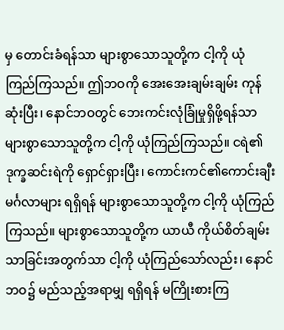မှ တောင်းခံရန်သာ များစွာသောသူတို့က ငါ့ကို ယုံကြည်ကြသည်။ ဤဘဝကို အေးအေးချမ်းချမ်း ကုန်ဆုံးပြီး၊ နောင်ဘဝတွင် ဘေးကင်းလုံခြုံမှုရှိဖို့ရန်သာ များစွာသောသူတို့က ငါ့ကို ယုံကြည်ကြသည်။ ငရဲ၏ဒုက္ခဆင်းရဲကို ရှောင်ရှားပြီး၊ ကောင်းကင်၏ကောင်းချီးမင်္ဂလာများ ရရှိရန် များစွာသောသူတို့က ငါ့ကို ယုံကြည်ကြသည်။ များစွာသောသူတို့က ယာယီ ကိုယ်စိတ်ချမ်းသာခြင်းအတွက်သာ ငါ့ကို ယုံကြည်သော်လည်း၊ နောင်ဘဝ၌ မည်သည့်အရာမျှ ရရှိရန် မကြိုးစားကြ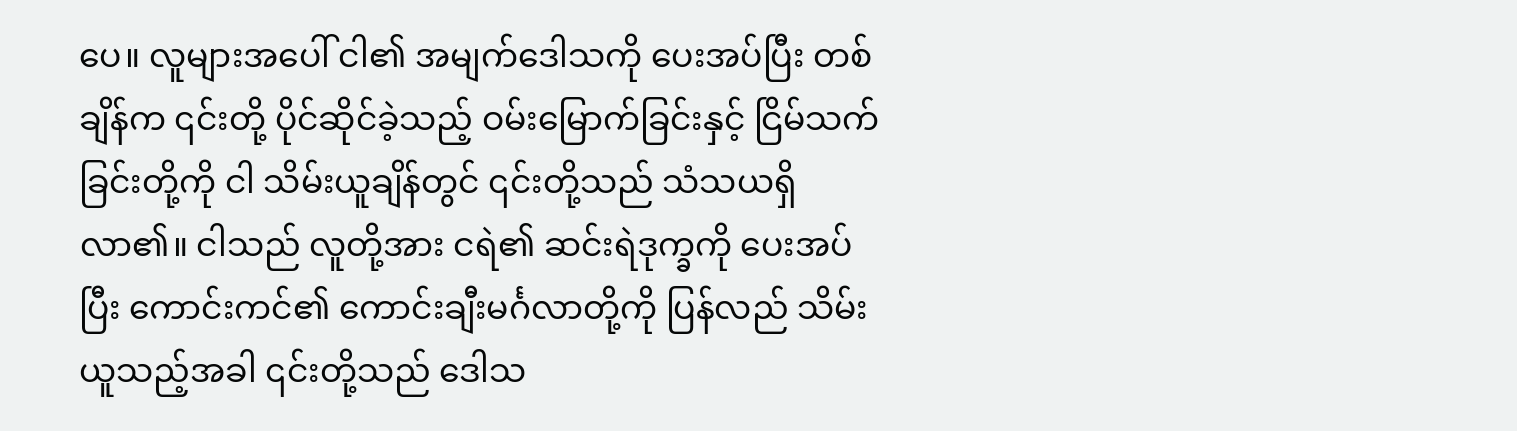ပေ။ လူများအပေါ် ငါ၏ အမျက်ဒေါသကို ပေးအပ်ပြီး တစ်ချိန်က ၎င်းတို့ ပိုင်ဆိုင်ခဲ့သည့် ဝမ်းမြောက်ခြင်းနှင့် ငြိမ်သက်ခြင်းတို့ကို ငါ သိမ်းယူချိန်တွင် ၎င်းတို့သည် သံသယရှိလာ၏။ ငါသည် လူတို့အား ငရဲ၏ ဆင်းရဲဒုက္ခကို ပေးအပ်ပြီး ကောင်းကင်၏ ကောင်းချီးမင်္ဂလာတို့ကို ပြန်လည် သိမ်းယူသည့်အခါ ၎င်းတို့သည် ဒေါသ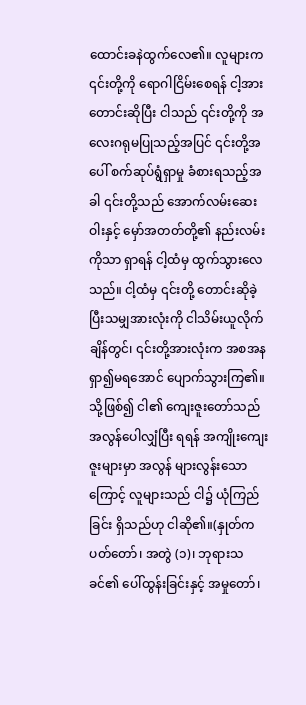ထောင်းခနဲထွက်လေ၏။ လူများက ၎င်းတို့ကို ရောဂါငြိမ်းစေရန် ငါ့အား တောင်းဆိုပြီး ငါသည် ၎င်းတို့ကို အလေးဂရုမပြုသည့်အပြင် ၎င်းတို့အပေါ် စက်ဆုပ်ရွံရှာမှု ခံစားရသည့်အခါ ၎င်းတို့သည် အောက်လမ်းဆေးဝါးနှင့် မှော်အတတ်တို့၏ နည်းလမ်းကိုသာ ရှာရန် ငါ့ထံမှ ထွက်သွားလေသည်။ ငါ့ထံမှ ၎င်းတို့ တောင်းဆိုခဲ့ပြီးသမျှအားလုံးကို ငါသိမ်းယူလိုက်ချိန်တွင်၊ ၎င်းတို့အားလုံးက အစအနရှာ၍မရအောင် ပျောက်သွားကြ၏။ သို့ဖြစ်၍ ငါ၏ ကျေးဇူးတော်သည် အလွန်ပေါလျှံပြီး ရရန် အကျိုးကျေးဇူးများမှာ အလွန် များလွန်းသောကြောင့် လူများသည် ငါ၌ ယုံကြည်ခြင်း ရှိသည်ဟု ငါဆို၏။(နှုတ်ကပတ်တော်၊ အတွဲ (၁)၊ ဘုရားသခင်၏ ပေါ်ထွန်းခြင်းနှင့် အမှုတော်၊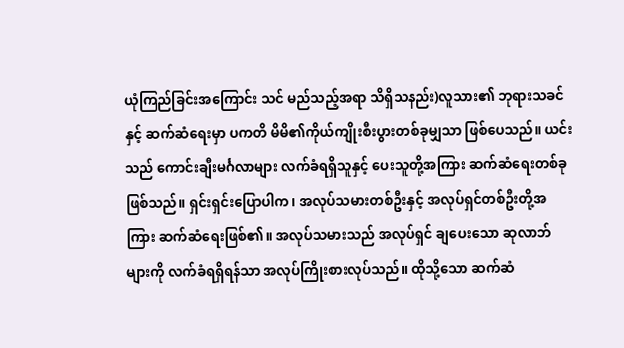ယုံကြည်ခြင်းအကြောင်း သင် မည်သည့်အရာ သိရှိသနည်း)လူသား၏ ဘုရားသခင်နှင့် ဆက်ဆံရေးမှာ ပကတိ မိမိ၏ကိုယ်ကျိုးစီးပွားတစ်ခုမျှသာ ဖြစ်ပေသည်။ ယင်းသည် ကောင်းချီးမင်္ဂလာများ လက်ခံရရှိသူနှင့် ပေးသူတို့အကြား ဆက်ဆံရေးတစ်ခု ဖြစ်သည်။ ရှင်းရှင်းပြောပါက၊ အလုပ်သမားတစ်ဦးနှင့် အလုပ်ရှင်တစ်ဦးတို့အကြား ဆက်ဆံရေးဖြစ်၏။ အလုပ်သမားသည် အလုပ်ရှင် ချပေးသော ဆုလာဘ်များကို လက်ခံရရှိရန်သာ အလုပ်ကြိုးစားလုပ်သည်။ ထိုသို့သော ဆက်ဆံ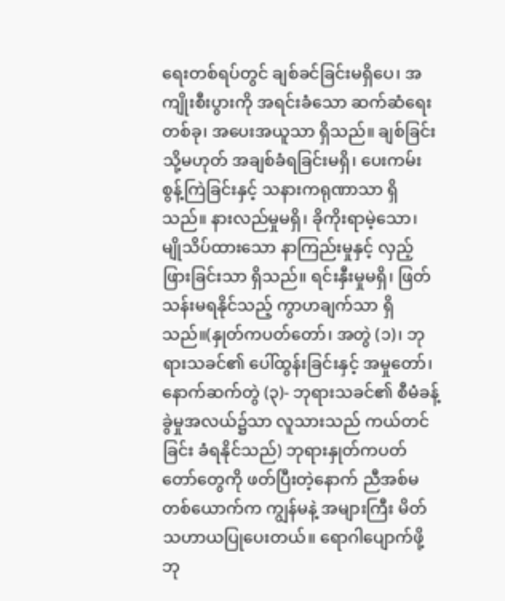ရေးတစ်ရပ်တွင် ချစ်ခင်ခြင်းမရှိပေ၊ အကျိုးစီးပွားကို အရင်းခံသော ဆက်ဆံရေးတစ်ခု၊ အပေးအယူသာ ရှိသည်။ ချစ်ခြင်း သို့မဟုတ် အချစ်ခံရခြင်းမရှိ၊ ပေးကမ်းစွန့်ကြဲခြင်းနှင့် သနားကရုဏာသာ ရှိသည်။ နားလည်မှုမရှိ၊ ခိုကိုးရာမဲ့သော၊ မျိုသိပ်ထားသော နာကြည်းမှုနှင့် လှည့်ဖြားခြင်းသာ ရှိသည်။ ရင်းနှီးမှုမရှိ၊ ဖြတ်သန်းမရနိုင်သည့် ကွာဟချက်သာ ရှိသည်။(နှုတ်ကပတ်တော်၊ အတွဲ (၁)၊ ဘုရားသခင်၏ ပေါ်ထွန်းခြင်းနှင့် အမှုတော်၊ နောက်ဆက်တွဲ (၃)- ဘုရားသခင်၏ စီမံခန့်ခွဲမှုအလယ်၌သာ လူသားသည် ကယ်တင်ခြင်း ခံရနိုင်သည်) ဘုရားနှုတ်ကပတ်တော်တွေကို ဖတ်ပြီးတဲ့နောက် ညီအစ်မတစ်ယောက်က ကျွန်မနဲ့ အများကြီး မိတ်သဟာယပြုပေးတယ်။ ရောဂါပျောက်ဖို့ ဘု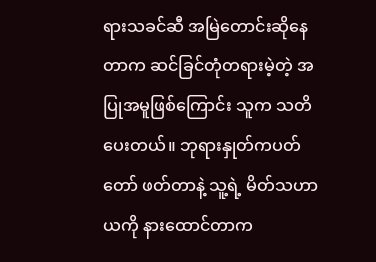ရားသခင်ဆီ အမြဲတောင်းဆိုနေတာက ဆင်ခြင်တုံတရားမဲ့တဲ့ အပြုအမူဖြစ်ကြောင်း သူက သတိပေးတယ်။ ဘုရားနှုတ်ကပတ်တော် ဖတ်တာနဲ့ သူ့ရဲ့ မိတ်သဟာယကို နားထောင်တာက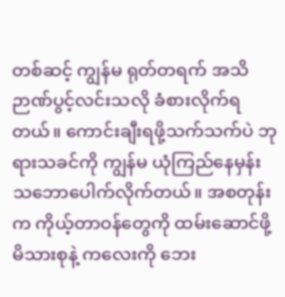တစ်ဆင့် ကျွန်မ ရုတ်တရက် အသိဉာဏ်ပွင့်လင်းသလို ခံစားလိုက်ရတယ်။ ကောင်းချီးရဖို့သက်သက်ပဲ ဘုရားသခင်ကို ကျွန်မ ယုံကြည်နေမှန်း သဘောပေါက်လိုက်တယ်။ အစတုန်းက ကိုယ့်တာဝန်တွေကို ထမ်းဆောင်ဖို့ မိသားစုနဲ့ ကလေးကို ဘေး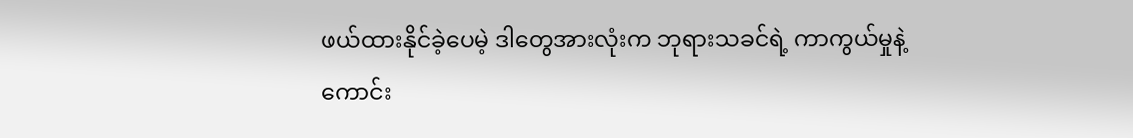ဖယ်ထားနိုင်ခဲ့ပေမဲ့ ဒါတွေအားလုံးက ဘုရားသခင်ရဲ့ ကာကွယ်မှုနဲ့ ကောင်း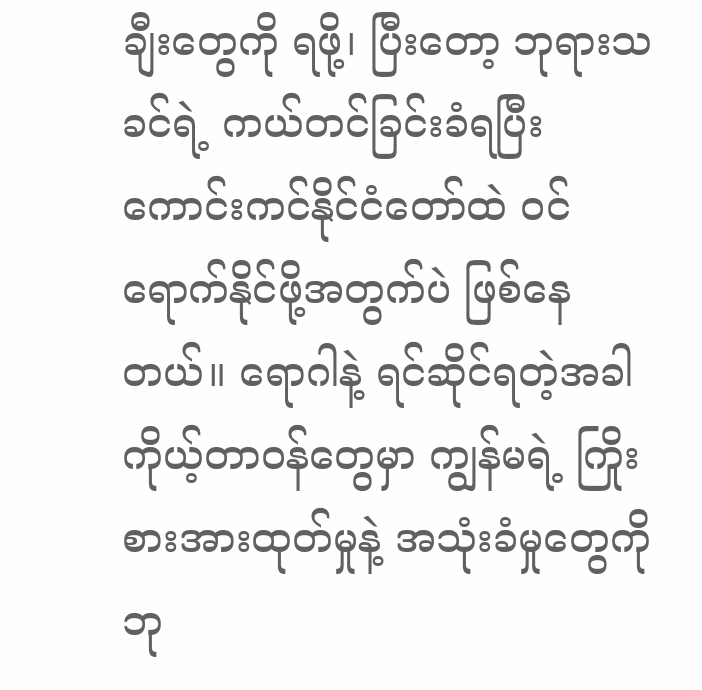ချီးတွေကို ရဖို့၊ ပြီးတော့ ဘုရားသခင်ရဲ့ ကယ်တင်ခြင်းခံရပြီး ကောင်းကင်နိုင်ငံတော်ထဲ ဝင်ရောက်နိုင်ဖို့အတွက်ပဲ ဖြစ်နေတယ်။ ရောဂါနဲ့ ရင်ဆိုင်ရတဲ့အခါ ကိုယ့်တာဝန်တွေမှာ ကျွန်မရဲ့ ကြိုးစားအားထုတ်မှုနဲ့ အသုံးခံမှုတွေကို ဘု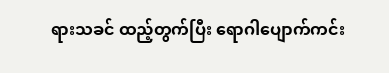ရားသခင် ထည့်တွက်ပြီး ရောဂါပျောက်ကင်း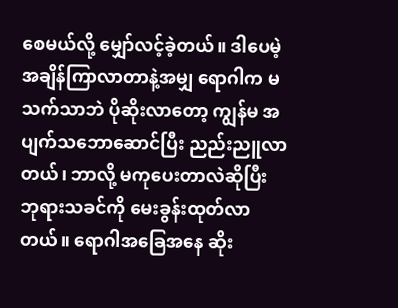စေမယ်လို့ မျှော်လင့်ခဲ့တယ်။ ဒါပေမဲ့ အချိန်ကြာလာတာနဲ့အမျှ ရောဂါက မသက်သာဘဲ ပိုဆိုးလာတော့ ကျွန်မ အပျက်သဘောဆောင်ပြီး ညည်းညူလာတယ်၊ ဘာလို့ မကုပေးတာလဲဆိုပြီး ဘုရားသခင်ကို မေးခွန်းထုတ်လာတယ်။ ရောဂါအခြေအနေ ဆိုး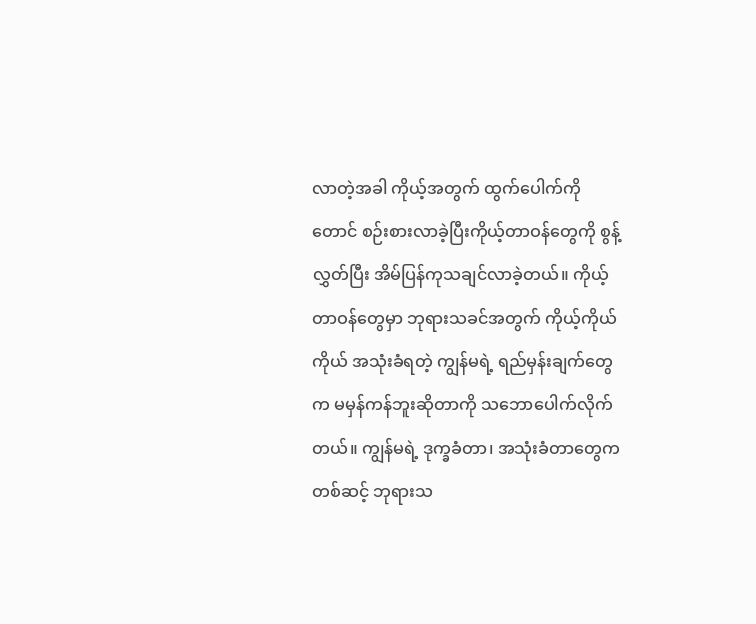လာတဲ့အခါ ကိုယ့်အတွက် ထွက်ပေါက်ကိုတောင် စဉ်းစားလာခဲ့ပြီးကိုယ့်တာဝန်တွေကို စွန့်လွှတ်ပြီး အိမ်ပြန်ကုသချင်လာခဲ့တယ်။ ကိုယ့်တာဝန်တွေမှာ ဘုရားသခင်အတွက် ကိုယ့်ကိုယ်ကိုယ် အသုံးခံရတဲ့ ကျွန်မရဲ့ ရည်မှန်းချက်တွေက မမှန်ကန်ဘူးဆိုတာကို သဘောပေါက်လိုက်တယ်။ ကျွန်မရဲ့ ဒုက္ခခံတာ၊ အသုံးခံတာတွေကတစ်ဆင့် ဘုရားသ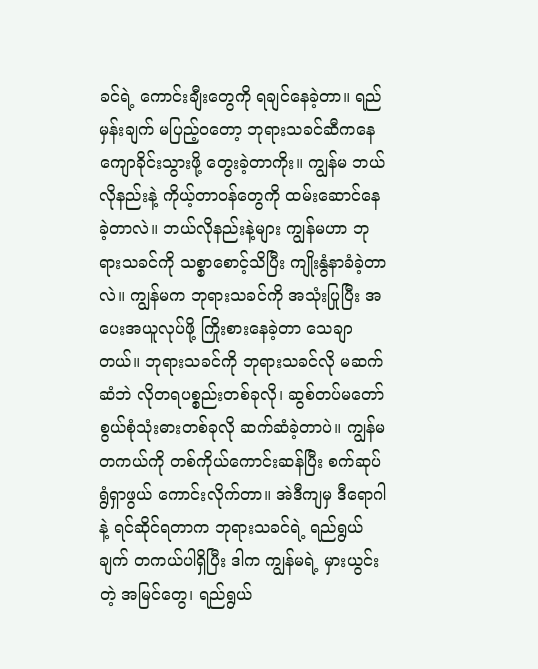ခင်ရဲ့ ကောင်းချီးတွေကို ရချင်နေခဲ့တာ။ ရည်မှန်းချက် မပြည့်ဝတော့ ဘုရားသခင်ဆီကနေ ကျောခိုင်းသွားဖို့ တွေးခဲ့တာကိုး။ ကျွန်မ ဘယ်လိုနည်းနဲ့ ကိုယ့်တာဝန်တွေကို ထမ်းဆောင်နေခဲ့တာလဲ။ ဘယ်လိုနည်းနဲ့များ ကျွန်မဟာ ဘုရားသခင်ကို သစ္စာစောင့်သိပြီး ကျိုးနွံနာခံခဲ့တာလဲ။ ကျွန်မက ဘုရားသခင်ကို အသုံးပြုပြီး အပေးအယူလုပ်ဖို့ ကြိုးစားနေခဲ့တာ သေချာတယ်။ ဘုရားသခင်ကို ဘုရားသခင်လို မဆက်ဆံဘဲ လိုတရပစ္စည်းတစ်ခုလို၊ ဆွစ်တပ်မတော် စွယ်စုံသုံးဓားတစ်ခုလို ဆက်ဆံခဲ့တာပဲ။ ကျွန်မ တကယ်ကို တစ်ကိုယ်ကောင်းဆန်ပြီး စက်ဆုပ်ရွံရှာဖွယ် ကောင်းလိုက်တာ။ အဲဒီကျမှ ဒီရောဂါနဲ့ ရင်ဆိုင်ရတာက ဘုရားသခင်ရဲ့ ရည်ရွယ်ချက် တကယ်ပါရှိပြီး ဒါက ကျွန်မရဲ့ မှားယွင်းတဲ့ အမြင်တွေ၊ ရည်ရွယ်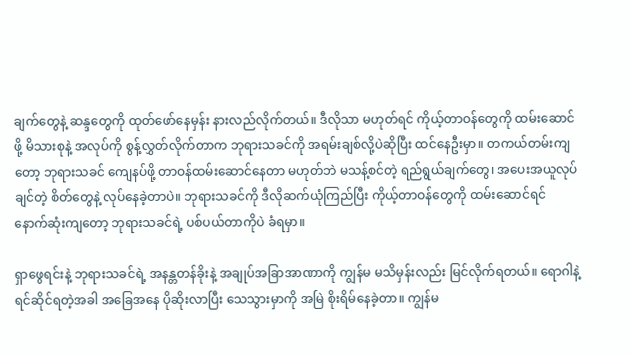ချက်တွေနဲ့ ဆန္ဒတွေကို ထုတ်ဖော်နေမှန်း နားလည်လိုက်တယ်။ ဒီလိုသာ မဟုတ်ရင် ကိုယ့်တာဝန်တွေကို ထမ်းဆောင်ဖို့ မိသားစုနဲ့ အလုပ်ကို စွန့်လွှတ်လိုက်တာက ဘုရားသခင်ကို အရမ်းချစ်လို့ပဲဆိုပြီး ထင်နေဦးမှာ။ တကယ်တမ်းကျတော့ ဘုရားသခင် ကျေနပ်ဖို့ တာဝန်ထမ်းဆောင်နေတာ မဟုတ်ဘဲ မသန့်စင်တဲ့ ရည်ရွယ်ချက်တွေ၊ အပေးအယူလုပ်ချင်တဲ့ စိတ်တွေနဲ့ လုပ်နေခဲ့တာပဲ။ ဘုရားသခင်ကို ဒီလိုဆက်ယုံကြည်ပြီး ကိုယ့်တာဝန်တွေကို ထမ်းဆောင်ရင် နောက်ဆုံးကျတော့ ဘုရားသခင်ရဲ့ ပစ်ပယ်တာကိုပဲ ခံရမှာ။

ရှာဖွေရင်းနဲ့ ဘုရားသခင်ရဲ့ အနန္တတန်ခိုးနဲ့ အချုပ်အခြာအာဏာကို ကျွန်မ မသိမှန်းလည်း မြင်လိုက်ရတယ်။ ရောဂါနဲ့ ရင်ဆိုင်ရတဲ့အခါ အခြေအနေ ပိုဆိုးလာပြီး သေသွားမှာကို အမြဲ စိုးရိမ်နေခဲ့တာ။ ကျွန်မ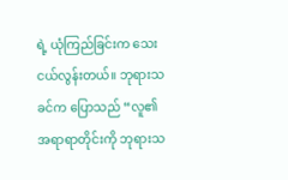ရဲ့ ယုံကြည်ခြင်းက သေးငယ်လွန်းတယ်။ ဘုရားသခင်က ပြောသည် “လူ၏ အရာရာတိုင်းကို ဘုရားသ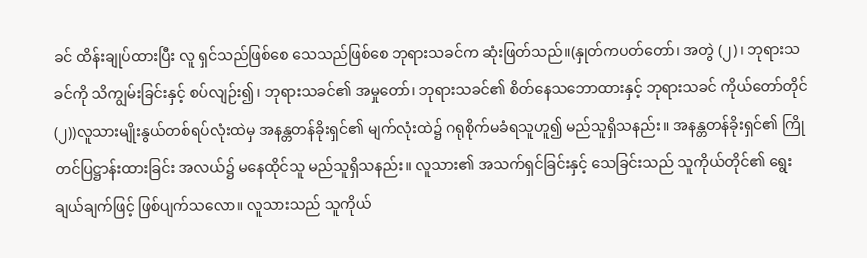ခင် ထိန်းချုပ်ထားပြီး လူ ရှင်သည်ဖြစ်စေ သေသည်ဖြစ်စေ ဘုရားသခင်က ဆုံးဖြတ်သည်။(နှုတ်ကပတ်တော်၊ အတွဲ (၂)၊ ဘုရားသခင်ကို သိကျွမ်းခြင်းနှင့် စပ်လျဉ်း၍၊ ဘုရားသခင်၏ အမှုတော်၊ ဘုရားသခင်၏ စိတ်နေသဘောထားနှင့် ဘုရားသခင် ကိုယ်တော်တိုင် (၂))လူသားမျိုးနွယ်တစ်ရပ်လုံးထဲမှ အနန္တတန်ခိုးရှင်၏ မျက်လုံးထဲ၌ ဂရုစိုက်မခံရသူဟူ၍ မည်သူရှိသနည်း။ အနန္တတန်ခိုးရှင်၏ ကြိုတင်ပြဋ္ဌာန်းထားခြင်း အလယ်၌ မနေထိုင်သူ မည်သူရှိသနည်း။ လူသား၏ အသက်ရှင်ခြင်းနှင့် သေခြင်းသည် သူကိုယ်တိုင်၏ ရွေးချယ်ချက်ဖြင့် ဖြစ်ပျက်သလော။ လူသားသည် သူကိုယ်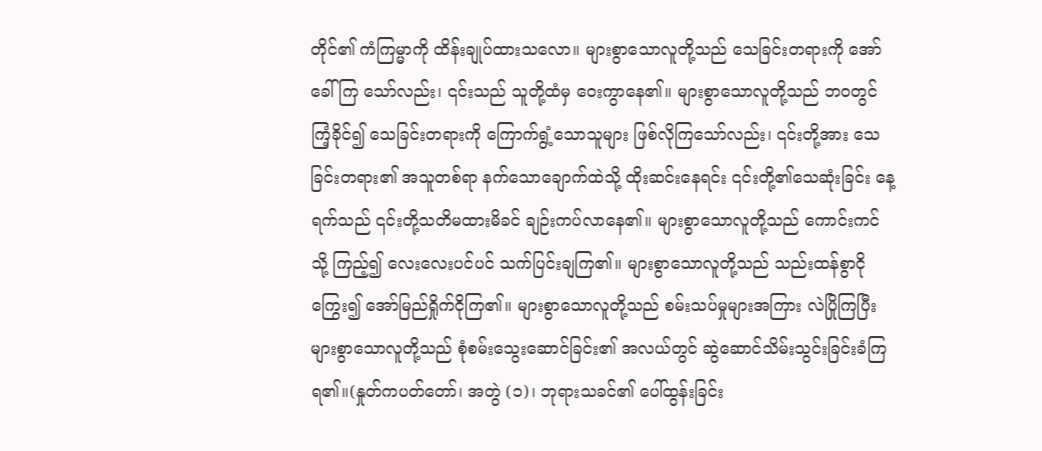တိုင်၏ ကံကြမ္မာကို ထိန်းချုပ်ထားသလော။ များစွာသောလူတို့သည် သေခြင်းတရားကို အော်ခေါ်ကြ သော်လည်း၊ ၎င်းသည် သူတို့ထံမှ ဝေးကွာနေ၏။ များစွာသောလူတို့သည် ဘဝတွင် ကြံ့ခိုင်၍ သေခြင်းတရားကို ကြောက်ရွံ့သောသူများ ဖြစ်လိုကြသော်လည်း၊ ၎င်းတို့အား သေခြင်းတရား၏ အသူတစ်ရာ နက်သောချောက်ထဲသို့ ထိုးဆင်းနေရင်း ၎င်းတို့၏သေဆုံးခြင်း နေ့ရက်သည် ၎င်းတို့သတိမထားမိခင် ချဉ်းကပ်လာနေ၏။ များစွာသောလူတို့သည် ကောင်းကင်သို့ ကြည့်၍ လေးလေးပင်ပင် သက်ပြင်းချကြ၏။ များစွာသောလူတို့သည် သည်းထန်စွာငိုကြွေး၍ အော်မြည်ရှိုက်ငိုကြ၏။ များစွာသောလူတို့သည် စမ်းသပ်မှုများအကြား လဲပြိုကြပြီး များစွာသောလူတို့သည် စုံစမ်းသွေးဆောင်ခြင်း၏ အလယ်တွင် ဆွဲဆောင်သိမ်းသွင်းခြင်းခံကြရ၏။(နှုတ်ကပတ်တော်၊ အတွဲ (၁)၊ ဘုရားသခင်၏ ပေါ်ထွန်းခြင်း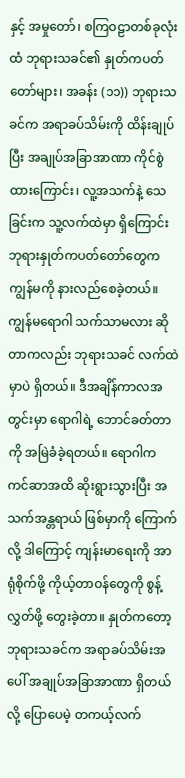နှင့် အမှုတော်၊ စကြဝဠာတစ်ခုလုံးထံ ဘုရားသခင်၏ နှုတ်ကပတ်တော်များ၊ အခန်း (၁၁)) ဘုရားသခင်က အရာခပ်သိမ်းကို ထိန်းချုပ်ပြီး အချုပ်အခြာအာဏာ ကိုင်စွဲထားကြောင်း၊ လူ့အသက်နဲ့ သေခြင်းက သူ့လက်ထဲမှာ ရှိကြောင်း ဘုရားနှုတ်ကပတ်တော်တွေက ကျွန်မကို နားလည်စေခဲ့တယ်။ ကျွန်မရောဂါ သက်သာမလား ဆိုတာကလည်း ဘုရားသခင် လက်ထဲမှာပဲ ရှိတယ်။ ဒီအချိန်ကာလအတွင်းမှာ ရောဂါရဲ့ ဘောင်ခတ်တာကို အမြဲခံခဲ့ရတယ်။ ရောဂါက ကင်ဆာအထိ ဆိုးရွားသွားပြီး အသက်အန္တရာယ် ဖြစ်မှာကို ကြောက်လို့ ဒါကြောင့် ကျန်းမာရေးကို အာရုံစိုက်ဖို့ ကိုယ့်တာဝန်တွေကို စွန့်လွှတ်ဖို့ တွေးခဲ့တာ။ နှုတ်ကတော့ ဘုရားသခင်က အရာခပ်သိမ်းအပေါ် အချုပ်အခြာအာဏာ ရှိတယ်လို့ ပြောပေမဲ့ တကယ့်လက်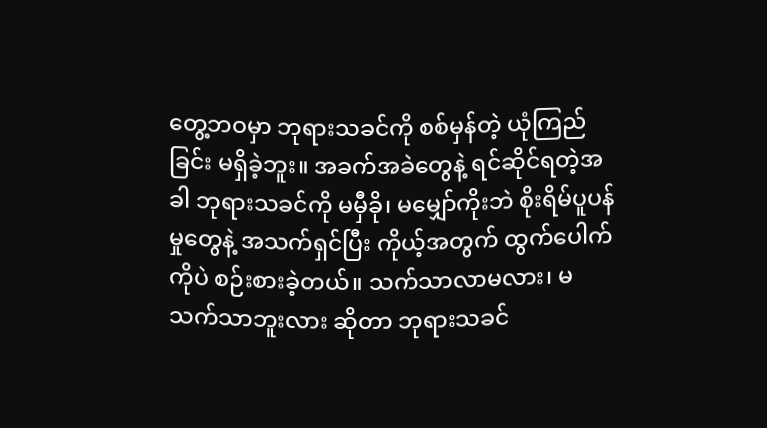တွေ့ဘဝမှာ ဘုရားသခင်ကို စစ်မှန်တဲ့ ယုံကြည်ခြင်း မရှိခဲ့ဘူး။ အခက်အခဲတွေနဲ့ ရင်ဆိုင်ရတဲ့အခါ ဘုရားသခင်ကို မမှီခို၊ မမျှော်ကိုးဘဲ စိုးရိမ်ပူပန်မှုတွေနဲ့ အသက်ရှင်ပြီး ကိုယ့်အတွက် ထွက်ပေါက်ကိုပဲ စဉ်းစားခဲ့တယ်။ သက်သာလာမလား၊ မသက်သာဘူးလား ဆိုတာ ဘုရားသခင်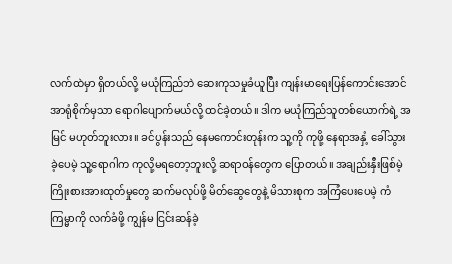လက်ထဲမှာ ရှိတယ်လို့ မယုံကြည်ဘဲ ဆေးကုသမှုခံယူပြီး ကျန်းမာရေးပြန်ကောင်းအောင် အာရုံစိုက်မှသာ ရောဂါပျောက်မယ်လို့ ထင်ခဲ့တယ်။ ဒါက မယုံကြည်သူတစ်ယောက်ရဲ့ အမြင် မဟုတ်ဘူးလား။ ခင်ပွန်းသည် နေမကောင်းတုန်းက သူ့ကို ကုဖို့ နေရာအနှံ့ ခေါ်သွားခဲ့ပေမဲ့ သူ့ရောဂါက ကုလို့မရတော့ဘူးလို့ ဆရာဝန်တွေက ပြောတယ်။ အချည်းနှီးဖြစ်မဲ့ ကြိုးစားအားထုတ်မှုတွေ ဆက်မလုပ်ဖို့ မိတ်ဆွေတွေနဲ့ မိသားစုက အကြံပေးပေမဲ့ ကံကြမ္မာကို လက်ခံဖို့ ကျွန်မ ငြင်းဆန်ခဲ့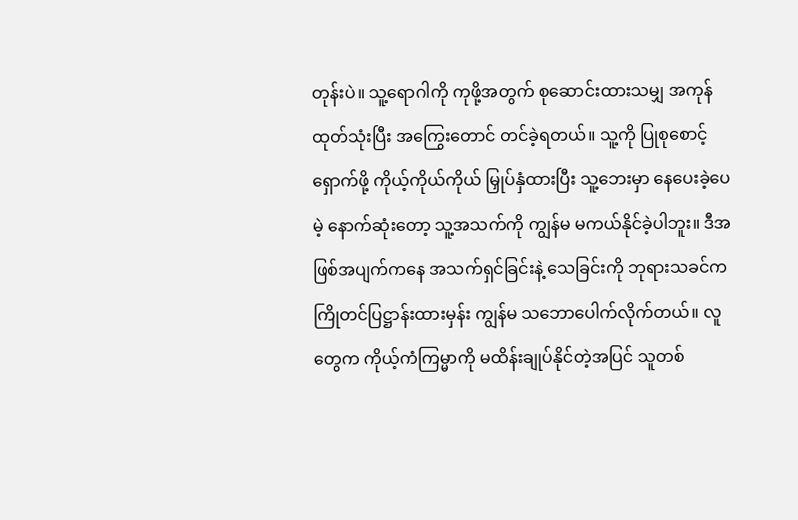တုန်းပဲ။ သူ့ရောဂါကို ကုဖို့အတွက် စုဆောင်းထားသမျှ အကုန်ထုတ်သုံးပြီး အကြွေးတောင် တင်ခဲ့ရတယ်။ သူ့ကို ပြုစုစောင့်ရှောက်ဖို့ ကိုယ့်ကိုယ်ကိုယ် မြှုပ်နှံထားပြီး သူ့ဘေးမှာ နေပေးခဲ့ပေမဲ့ နောက်ဆုံးတော့ သူ့အသက်ကို ကျွန်မ မကယ်နိုင်ခဲ့ပါဘူး။ ဒီအဖြစ်အပျက်ကနေ အသက်ရှင်ခြင်းနဲ့ သေခြင်းကို ဘုရားသခင်က ကြိုတင်ပြဋ္ဌာန်းထားမှန်း ကျွန်မ သဘောပေါက်လိုက်တယ်။ လူတွေက ကိုယ့်ကံကြမ္မာကို မထိန်းချုပ်နိုင်တဲ့အပြင် သူတစ်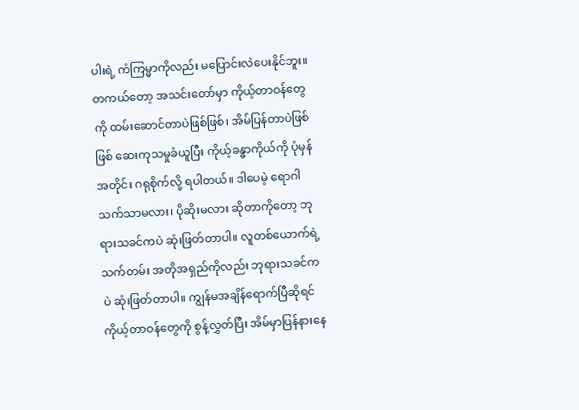ပါးရဲ့ ကံကြမ္မာကိုလည်း မပြောင်းလဲပေးနိုင်ဘူး။ တကယ်တော့ အသင်းတော်မှာ ကိုယ့်တာဝန်တွေကို ထမ်းဆောင်တာပဲဖြစ်ဖြစ်၊ အိမ်ပြန်တာပဲဖြစ်ဖြစ် ဆေးကုသမှုခံယူပြီး ကိုယ့်ခန္ဓာကိုယ်ကို ပုံမှန်အတိုင်း ဂရုစိုက်လို့ ရပါတယ်။ ဒါပေမဲ့ ရောဂါ သက်သာမလား၊ ပိုဆိုးမလား ဆိုတာကိုတော့ ဘုရားသခင်ကပဲ ဆုံးဖြတ်တာပါ။ လူတစ်ယောက်ရဲ့ သက်တမ်း အတိုအရှည်ကိုလည်း ဘုရားသခင်ကပဲ ဆုံးဖြတ်တာပါ။ ကျွန်မအချိန်ရောက်ပြီဆိုရင် ကိုယ့်တာဝန်တွေကို စွန့်လွှတ်ပြီး အိမ်မှာပြန်နားနေ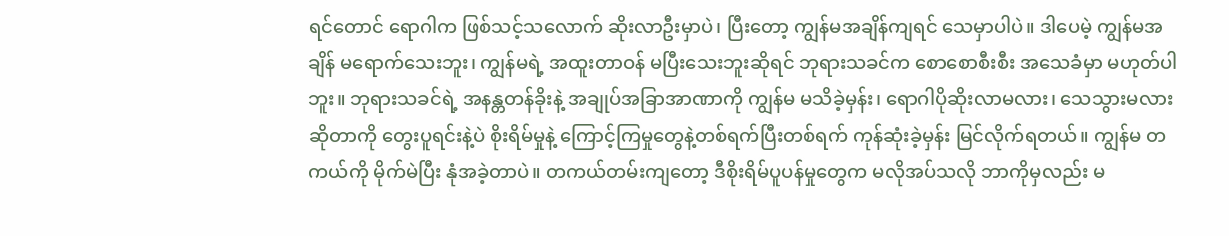ရင်တောင် ရောဂါက ဖြစ်သင့်သလောက် ဆိုးလာဦးမှာပဲ၊ ပြီးတော့ ကျွန်မအချိန်ကျရင် သေမှာပါပဲ။ ဒါပေမဲ့ ကျွန်မအချိန် မရောက်သေးဘူး၊ ကျွန်မရဲ့ အထူးတာဝန် မပြီးသေးဘူးဆိုရင် ဘုရားသခင်က စောစောစီးစီး အသေခံမှာ မဟုတ်ပါဘူး။ ဘုရားသခင်ရဲ့ အနန္တတန်ခိုးနဲ့ အချုပ်အခြာအာဏာကို ကျွန်မ မသိခဲ့မှန်း၊ ရောဂါပိုဆိုးလာမလား၊ သေသွားမလား ဆိုတာကို တွေးပူရင်းနဲ့ပဲ စိုးရိမ်မှုနဲ့ ကြောင့်ကြမှုတွေနဲ့တစ်ရက်ပြီးတစ်ရက် ကုန်ဆုံးခဲ့မှန်း မြင်လိုက်ရတယ်။ ကျွန်မ တကယ်ကို မိုက်မဲပြီး နုံအခဲ့တာပဲ။ တကယ်တမ်းကျတော့ ဒီစိုးရိမ်ပူပန်မှုတွေက မလိုအပ်သလို ဘာကိုမှလည်း မ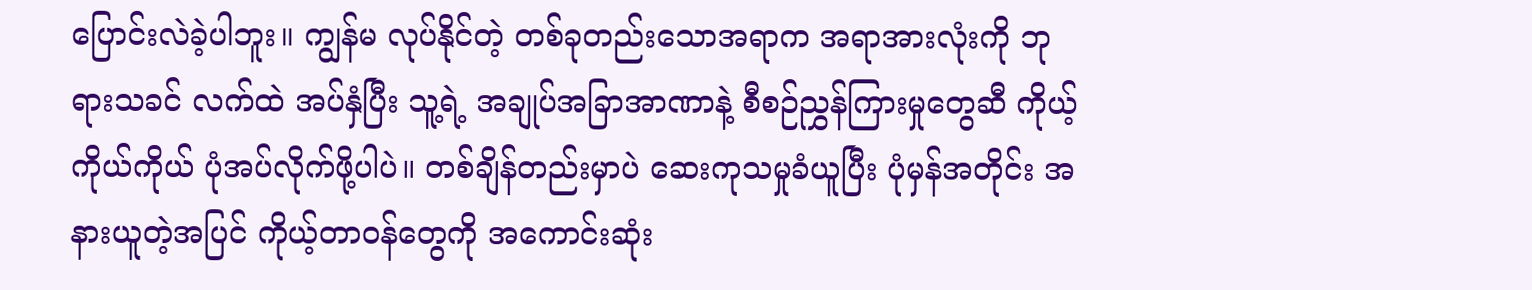ပြောင်းလဲခဲ့ပါဘူး။ ကျွန်မ လုပ်နိုင်တဲ့ တစ်ခုတည်းသောအရာက အရာအားလုံးကို ဘုရားသခင် လက်ထဲ အပ်နှံပြီး သူ့ရဲ့ အချုပ်အခြာအာဏာနဲ့ စီစဉ်ညွှန်ကြားမှုတွေဆီ ကိုယ့်ကိုယ်ကိုယ် ပုံအပ်လိုက်ဖို့ပါပဲ။ တစ်ချိန်တည်းမှာပဲ ဆေးကုသမှုခံယူပြီး ပုံမှန်အတိုင်း အနားယူတဲ့အပြင် ကိုယ့်တာဝန်တွေကို အကောင်းဆုံး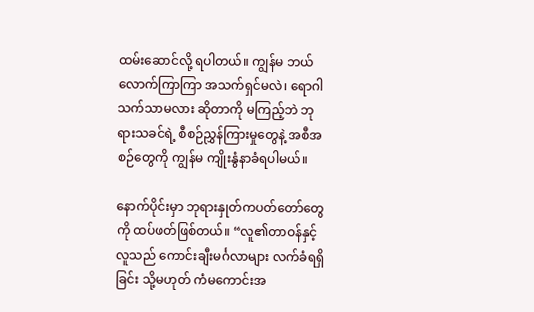ထမ်းဆောင်လို့ ရပါတယ်။ ကျွန်မ ဘယ်လောက်ကြာကြာ အသက်ရှင်မလဲ၊ ရောဂါ သက်သာမလား ဆိုတာကို မကြည့်ဘဲ ဘုရားသခင်ရဲ့ စီစဉ်ညွှန်ကြားမှုတွေနဲ့ အစီအစဉ်တွေကို ကျွန်မ ကျိုးနွံနာခံရပါမယ်။

နောက်ပိုင်းမှာ ဘုရားနှုတ်ကပတ်တော်တွေကို ထပ်ဖတ်ဖြစ်တယ်။ “လူ၏တာဝန်နှင့် လူသည် ကောင်းချီးမင်္ဂလာများ လက်ခံရရှိခြင်း သို့မဟုတ် ကံမကောင်းအ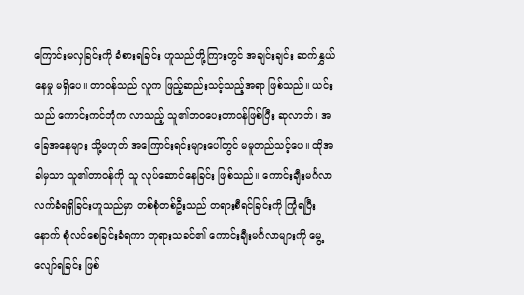ကြောင်းမလှခြင်းကို ခံစားရခြင်း ဟူသည်တို့ကြားတွင် အချင်းချင်း ဆက်နွှယ်နေမှု မရှိပေ။ တာဝန်သည် လူက ဖြည့်ဆည်းသင့်သည့်အရာ ဖြစ်သည်။ ယင်းသည် ကောင်းကင်ဘုံက လာသည့် သူ၏ဘဝပေးတာဝန်ဖြစ်ပြီး ဆုလာဘ်၊ အခြေအနေများ သို့မဟုတ် အကြောင်းရင်းများပေါ်တွင် မမူတည်သင့်ပေ။ ထိုအခါမှသာ သူ၏တာဝန်ကို သူ လုပ်ဆောင်နေခြင်း ဖြစ်သည်။ ကောင်းချီးမင်္ဂလာ လက်ခံရရှိခြင်းဟူသည်မှာ တစ်စုံတစ်ဦးသည် တရားစီရင်ခြင်းကို ကြုံရပြီးနောက် စုံလင်စေခြင်းခံရကာ ဘုရားသခင်၏ ကောင်းချီးမင်္ဂလာများကို မွေ့လျော်ရခြင်း ဖြစ်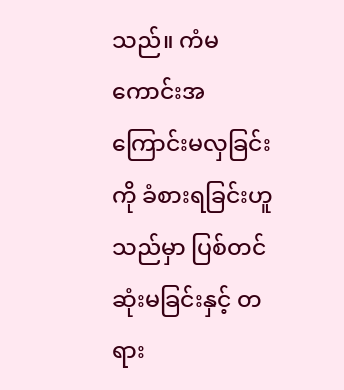သည်။ ကံမကောင်းအကြောင်းမလှခြင်းကို ခံစားရခြင်းဟူသည်မှာ ပြစ်တင်ဆုံးမခြင်းနှင့် တရား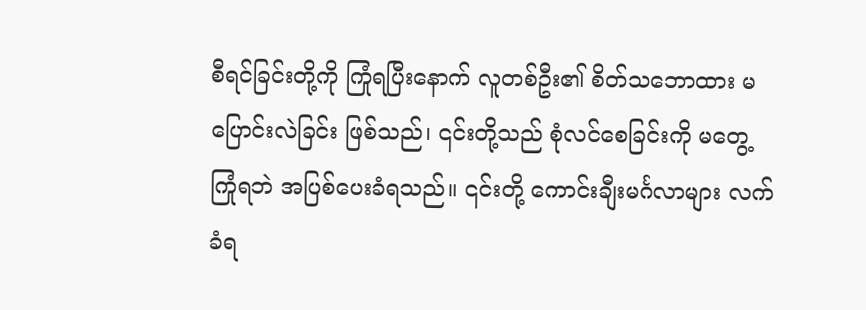စီရင်ခြင်းတို့ကို ကြုံရပြီးနောက် လူတစ်ဦး၏ စိတ်သဘောထား မပြောင်းလဲခြင်း ဖြစ်သည်၊ ၎င်းတို့သည် စုံလင်စေခြင်းကို မတွေ့ကြုံရဘဲ အပြစ်ပေးခံရသည်။ ၎င်းတို့ ကောင်းချီးမင်္ဂလာများ လက်ခံရ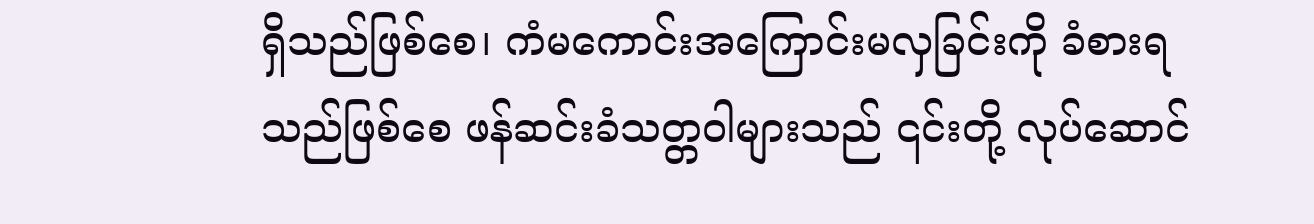ရှိသည်ဖြစ်စေ၊ ကံမကောင်းအကြောင်းမလှခြင်းကို ခံစားရသည်ဖြစ်စေ ဖန်ဆင်းခံသတ္တဝါများသည် ၎င်းတို့ လုပ်ဆောင်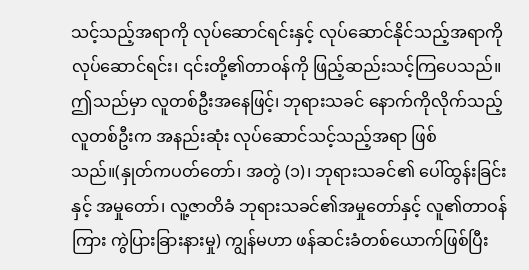သင့်သည့်အရာကို လုပ်ဆောင်ရင်းနှင့် လုပ်ဆောင်နိုင်သည့်အရာကို လုပ်ဆောင်ရင်း၊ ၎င်းတို့၏တာဝန်ကို ဖြည့်ဆည်းသင့်ကြပေသည်။ ဤသည်မှာ လူတစ်ဦးအနေဖြင့်၊ ဘုရားသခင် နောက်ကိုလိုက်သည့် လူတစ်ဦးက အနည်းဆုံး လုပ်ဆောင်သင့်သည့်အရာ ဖြစ်သည်။(နှုတ်ကပတ်တော်၊ အတွဲ (၁)၊ ဘုရားသခင်၏ ပေါ်ထွန်းခြင်းနှင့် အမှုတော်၊ လူ့ဇာတိခံ ဘုရားသခင်၏အမှုတော်နှင့် လူ၏တာဝန်ကြား ကွဲပြားခြားနားမှု) ကျွန်မဟာ ဖန်ဆင်းခံတစ်ယောက်ဖြစ်ပြီး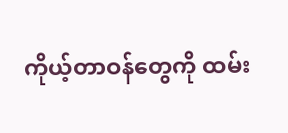ကိုယ့်တာဝန်တွေကို ထမ်း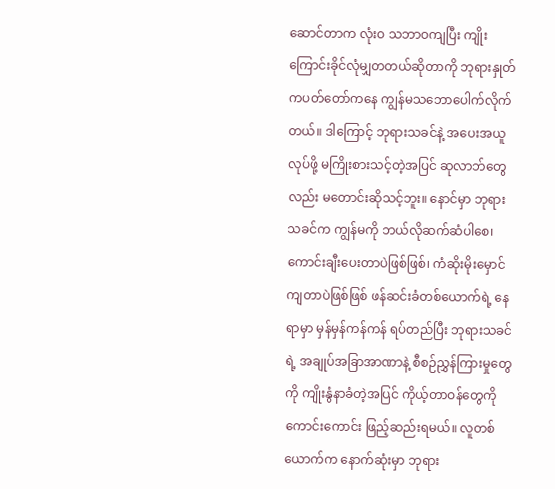ဆောင်တာက လုံးဝ သဘာဝကျပြီး ကျိုးကြောင်းခိုင်လုံမျှတတယ်ဆိုတာကို ဘုရားနှုတ်ကပတ်တော်ကနေ ကျွန်မသဘောပေါက်လိုက်တယ်။ ဒါကြောင့် ဘုရားသခင်နဲ့ အပေးအယူလုပ်ဖို့ မကြိုးစားသင့်တဲ့အပြင် ဆုလာဘ်တွေလည်း မတောင်းဆိုသင့်ဘူး။ နောင်မှာ ဘုရားသခင်က ကျွန်မကို ဘယ်လိုဆက်ဆံပါစေ၊ ကောင်းချီးပေးတာပဲဖြစ်ဖြစ်၊ ကံဆိုးမိုးမှောင်ကျတာပဲဖြစ်ဖြစ် ဖန်ဆင်းခံတစ်ယောက်ရဲ့ နေရာမှာ မှန်မှန်ကန်ကန် ရပ်တည်ပြီး ဘုရားသခင်ရဲ့ အချုပ်အခြာအာဏာနဲ့ စီစဉ်ညွှန်ကြားမှုတွေကို ကျိုးနွံနာခံတဲ့အပြင် ကိုယ့်တာဝန်တွေကို ကောင်းကောင်း ဖြည့်ဆည်းရမယ်။ လူတစ်ယောက်က နောက်ဆုံးမှာ ဘုရား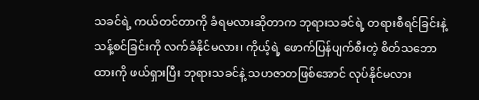သခင်ရဲ့ ကယ်တင်တာကို ခံရမလားဆိုတာက ဘုရားသခင်ရဲ့ တရားစီရင်ခြင်းနဲ့ သန့်စင်ခြင်းကို လက်ခံနိုင်မလား၊ ကိုယ့်ရဲ့ ဖောက်ပြန်ပျက်စီးတဲ့ စိတ်သဘောထားကို ဖယ်ရှားပြီး ဘုရားသခင်နဲ့ သဟဇာတဖြစ်အောင် လုပ်နိုင်မလား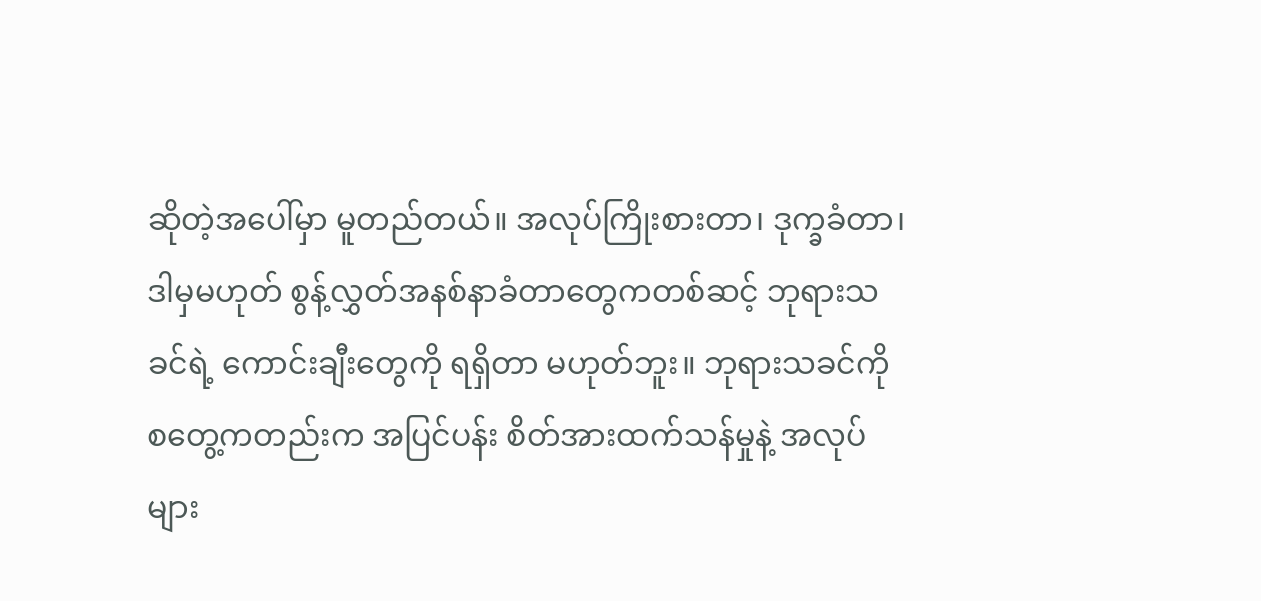ဆိုတဲ့အပေါ်မှာ မူတည်တယ်။ အလုပ်ကြိုးစားတာ၊ ဒုက္ခခံတာ၊ ဒါမှမဟုတ် စွန့်လွှတ်အနစ်နာခံတာတွေကတစ်ဆင့် ဘုရားသခင်ရဲ့ ကောင်းချီးတွေကို ရရှိတာ မဟုတ်ဘူး။ ဘုရားသခင်ကို စတွေ့ကတည်းက အပြင်ပန်း စိတ်အားထက်သန်မှုနဲ့ အလုပ်များ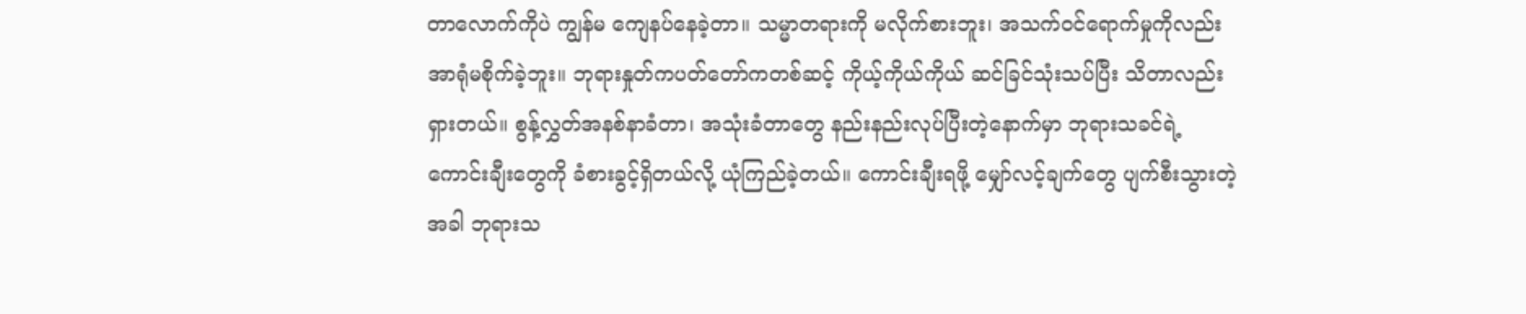တာလောက်ကိုပဲ ကျွန်မ ကျေနပ်နေခဲ့တာ။ သမ္မာတရားကို မလိုက်စားဘူး၊ အသက်ဝင်ရောက်မှုကိုလည်း အာရုံမစိုက်ခဲ့ဘူး။ ဘုရားနှုတ်ကပတ်တော်ကတစ်ဆင့် ကိုယ့်ကိုယ်ကိုယ် ဆင်ခြင်သုံးသပ်ပြီး သိတာလည်း ရှားတယ်။ စွန့်လွှတ်အနစ်နာခံတာ၊ အသုံးခံတာတွေ နည်းနည်းလုပ်ပြီးတဲ့နောက်မှာ ဘုရားသခင်ရဲ့ ကောင်းချီးတွေကို ခံစားခွင့်ရှိတယ်လို့ ယုံကြည်ခဲ့တယ်။ ကောင်းချီးရဖို့ မျှော်လင့်ချက်တွေ ပျက်စီးသွားတဲ့အခါ ဘုရားသ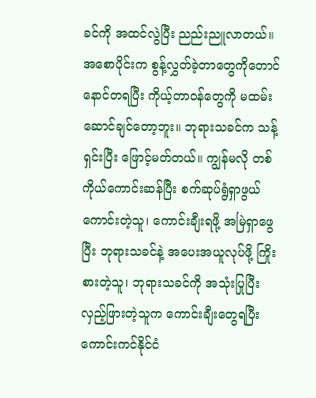ခင်ကို အထင်လွဲပြီး ညည်းညူလာတယ်။ အစောပိုင်းက စွန့်လွှတ်ခဲ့တာတွေကိုတောင် နောင်တရပြီး ကိုယ့်တာဝန်တွေကို မထမ်းဆောင်ချင်တော့ဘူး။ ဘုရားသခင်က သန့်ရှင်းပြီး ဖြောင့်မတ်တယ်။ ကျွန်မလို တစ်ကိုယ်ကောင်းဆန်ပြီး စက်ဆုပ်ရွံရှာဖွယ်ကောင်းတဲ့သူ၊ ကောင်းချီးရဖို့ အမြဲရှာဖွေပြီး ဘုရားသခင်နဲ့ အပေးအယူလုပ်ဖို့ ကြိုးစားတဲ့သူ၊ ဘုရားသခင်ကို အသုံးပြုပြီး လှည့်ဖြားတဲ့သူက ကောင်းချီးတွေရပြီး ကောင်းကင်နိုင်ငံ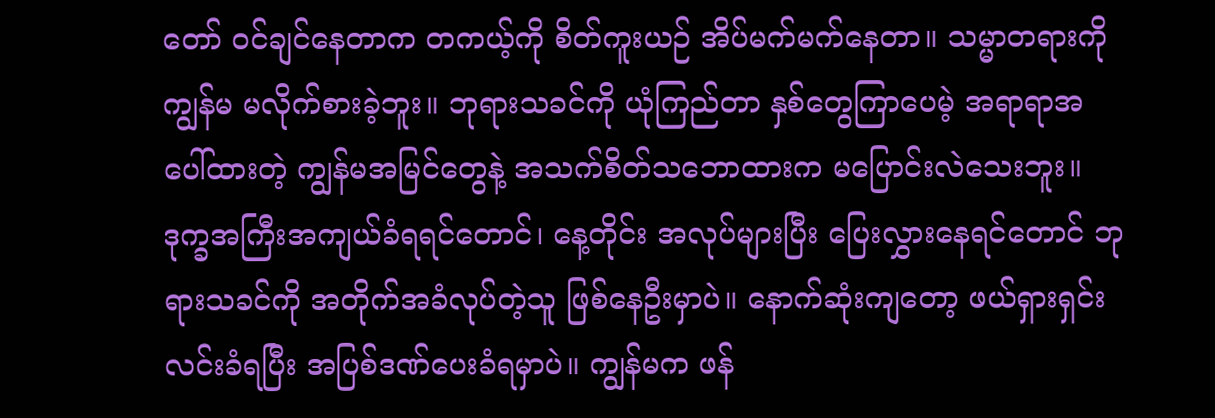တော် ဝင်ချင်နေတာက တကယ့်ကို စိတ်ကူးယဉ် အိပ်မက်မက်နေတာ။ သမ္မာတရားကို ကျွန်မ မလိုက်စားခဲ့ဘူး။ ဘုရားသခင်ကို ယုံကြည်တာ နှစ်တွေကြာပေမဲ့ အရာရာအပေါ်ထားတဲ့ ကျွန်မအမြင်တွေနဲ့ အသက်စိတ်သဘောထားက မပြောင်းလဲသေးဘူး။ ဒုက္ခအကြီးအကျယ်ခံရရင်တောင်၊ နေ့တိုင်း အလုပ်များပြီး ပြေးလွှားနေရင်တောင် ဘုရားသခင်ကို အတိုက်အခံလုပ်တဲ့သူ ဖြစ်နေဦးမှာပဲ။ နောက်ဆုံးကျတော့ ဖယ်ရှားရှင်းလင်းခံရပြီး အပြစ်ဒဏ်ပေးခံရမှာပဲ။ ကျွန်မက ဖန်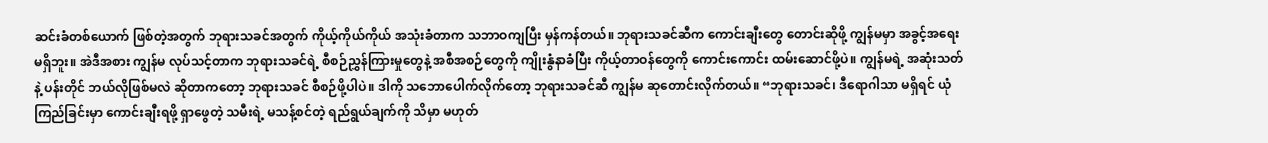ဆင်းခံတစ်ယောက် ဖြစ်တဲ့အတွက် ဘုရားသခင်အတွက် ကိုယ့်ကိုယ်ကိုယ် အသုံးခံတာက သဘာဝကျပြီး မှန်ကန်တယ်။ ဘုရားသခင်ဆီက ကောင်းချီးတွေ တောင်းဆိုဖို့ ကျွန်မမှာ အခွင့်အရေး မရှိဘူး။ အဲဒီအစား ကျွန်မ လုပ်သင့်တာက ဘုရားသခင်ရဲ့ စီစဉ်ညွှန်ကြားမှုတွေနဲ့ အစီအစဉ်တွေကို ကျိုးနွံနာခံပြီး ကိုယ့်တာဝန်တွေကို ကောင်းကောင်း ထမ်းဆောင်ဖို့ပဲ။ ကျွန်မရဲ့ အဆုံးသတ်နဲ့ ပန်းတိုင် ဘယ်လိုဖြစ်မလဲ ဆိုတာကတော့ ဘုရားသခင် စီစဉ်ဖို့ပါပဲ။ ဒါကို သဘောပေါက်လိုက်တော့ ဘုရားသခင်ဆီ ကျွန်မ ဆုတောင်းလိုက်တယ်။ “ဘုရားသခင်၊ ဒီရောဂါသာ မရှိရင် ယုံကြည်ခြင်းမှာ ကောင်းချီးရဖို့ ရှာဖွေတဲ့ သမီးရဲ့ မသန့်စင်တဲ့ ရည်ရွယ်ချက်ကို သိမှာ မဟုတ်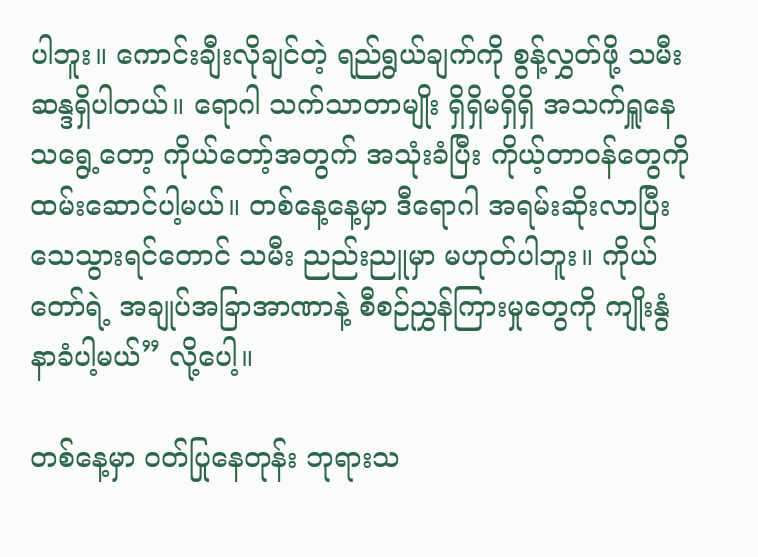ပါဘူး။ ကောင်းချီးလိုချင်တဲ့ ရည်ရွယ်ချက်ကို စွန့်လွှတ်ဖို့ သမီး ဆန္ဒရှိပါတယ်။ ရောဂါ သက်သာတာမျိုး ရှိရှိမရှိရှိ အသက်ရှူနေသရွေ့တော့ ကိုယ်တော့်အတွက် အသုံးခံပြီး ကိုယ့်တာဝန်တွေကို ထမ်းဆောင်ပါ့မယ်။ တစ်နေ့နေ့မှာ ဒီရောဂါ အရမ်းဆိုးလာပြီး သေသွားရင်တောင် သမီး ညည်းညူမှာ မဟုတ်ပါဘူး။ ကိုယ်တော်ရဲ့ အချုပ်အခြာအာဏာနဲ့ စီစဉ်ညွှန်ကြားမှုတွေကို ကျိုးနွံနာခံပါ့မယ်” လို့ပေါ့။

တစ်နေ့မှာ ဝတ်ပြုနေတုန်း ဘုရားသ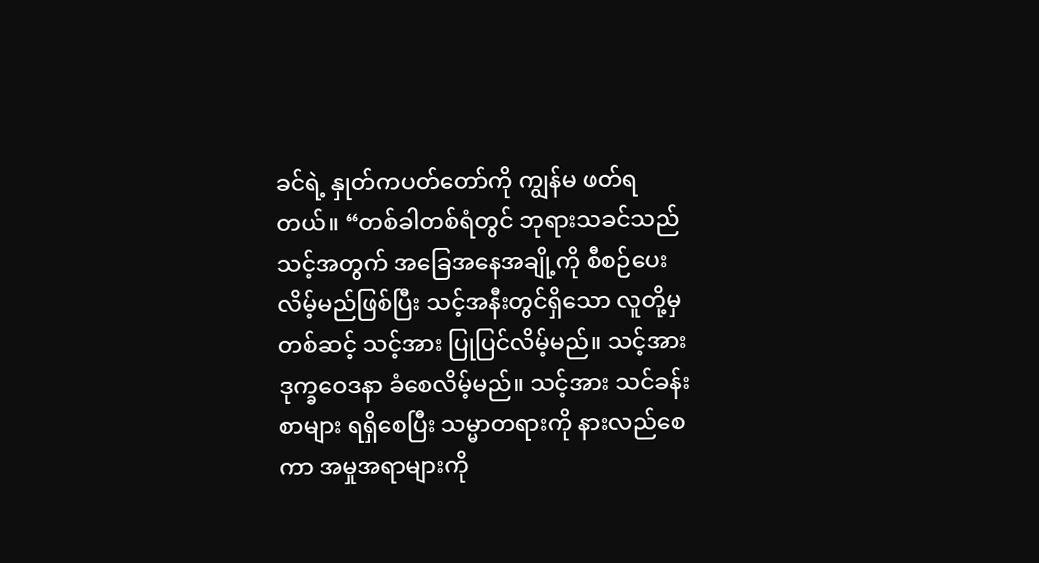ခင်ရဲ့ နှုတ်ကပတ်တော်ကို ကျွန်မ ဖတ်ရတယ်။ “တစ်ခါတစ်ရံတွင် ဘုရားသခင်သည် သင့်အတွက် အခြေအနေအချို့ကို စီစဉ်ပေးလိမ့်မည်ဖြစ်ပြီး သင့်အနီးတွင်ရှိသော လူတို့မှတစ်ဆင့် သင့်အား ပြုပြင်လိမ့်မည်။ သင့်အား ဒုက္ခဝေဒနာ ခံစေလိမ့်မည်။ သင့်အား သင်ခန်းစာများ ရရှိစေပြီး သမ္မာတရားကို နားလည်စေကာ အမှုအရာများကို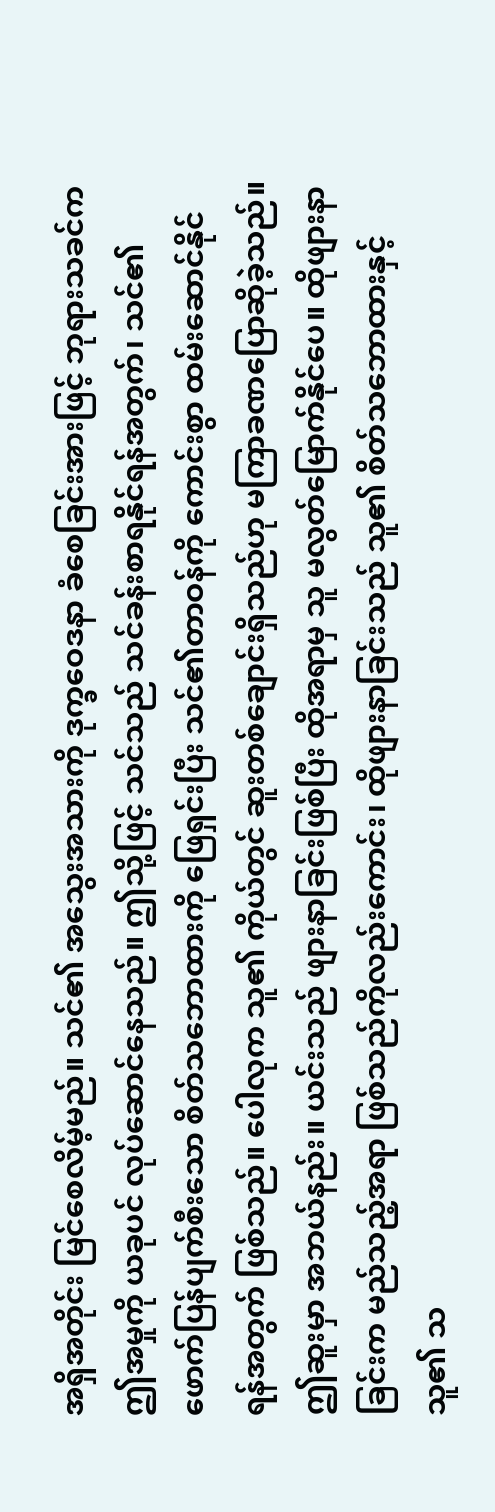အရှိအတိုင်း မြင်စေလိမ့်မည်။ သင်၏ အသွေးအသားကို ဒုက္ခဝေဒနာ ခံစေခြင်းအားဖြင့် ဘုရားသခင်က ဤအမှုကို ယခုပင် လုပ်ဆောင်နေသည်။ ဤသို့ဖြင့် သင်သည် သင်ခန်းစာရနိုင်ရန်အတွက်၊ သင်၏ ဖောက်ပြန်ပျက်စီးသော စိတ်သဘောထားကို ဖြေရှင်းပြီး သင်၏တာဝန်ကို ကောင်းစွာ ထမ်းဆောင်နိုင်ရန်အတွက် ဖြစ်သည်။ ပေါလုက သူ၏ ကိုယ်တွင် ဆူးတစ်ချောင်းရှိသည်ဟု မကြာခဏပြောဆိုခဲ့သည်။ ဤဆူးမှာ အဘယ်နည်း။ ယင်းသည် ဖျားနာခြင်းဖြစ်ပြီး ထိုအရာမှ သူ မလွတ်မြောက်နိုင်ပေ။ ထိုဖျားနာခြင်းက မည်သည့်အရာ ဖြစ်သည်ကိုလည်းကောင်း၊ ထိုဖျားနာခြင်းသည် သူ၏ စိတ်သဘောထားနှင့် သူ၏ သ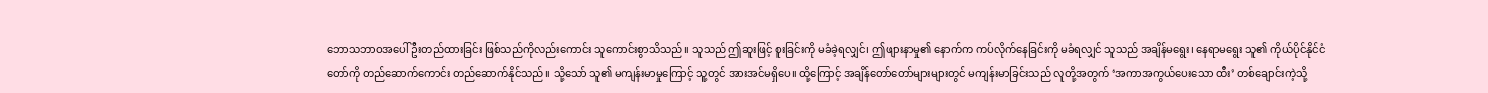ဘောသဘာဝအပေါ် ဦးတည်ထားခြင်း ဖြစ်သည်ကိုလည်းကောင်း သူကောင်းစွာသိသည်။ သူသည် ဤဆူးဖြင့် စူးခြင်းကို မခံခဲ့ရလျှင်၊ ဤဖျားနာမှု၏ နောက်က ကပ်လိုက်နေခြင်းကို မခံရလျှင် သူသည် အချိန်မရွေး၊ နေရာမရွေး သူ၏ ကိုယ်ပိုင်နိုင်ငံတော်ကို တည်ဆောက်ကောင်း တည်ဆောက်နိုင်သည်။ သို့သော် သူ၏ မကျန်းမာမှုကြောင့် သူ့တွင် အားအင်မရှိပေ။ ထို့ကြောင့် အချိန်တော်တော်များများတွင် မကျန်းမာခြင်းသည် လူတို့အတွက် ‘အကာအကွယ်ပေးသော ထီး’ တစ်ချောင်းကဲ့သို့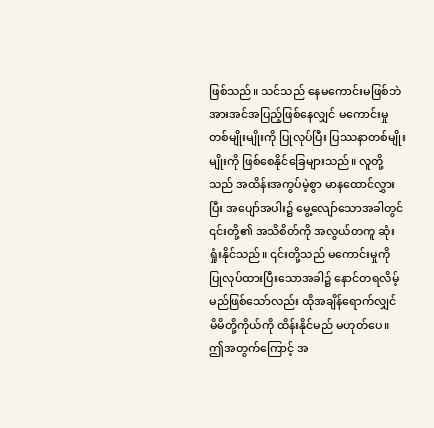ဖြစ်သည်။ သင်သည် နေမကောင်းမဖြစ်ဘဲ အားအင်အပြည့်ဖြစ်နေလျှင် မကောင်းမှုတစ်မျိုးမျိုးကို ပြုလုပ်ပြီး ပြဿနာတစ်မျိုးမျိုးကို ဖြစ်စေနိုင်ခြေများသည်။ လူတို့သည် အထိန်းအကွပ်မဲ့စွာ မာနထောင်လွှားပြီး အပျော်အပါး၌ မွေ့လျော်သောအခါတွင် ၎င်းတို့၏ အသိစိတ်ကို အလွယ်တကူ ဆုံးရှုံးနိုင်သည်။ ၎င်းတို့သည် မကောင်းမှုကို ပြုလုပ်ထားပြီးသောအခါ၌ နောင်တရလိမ့်မည်ဖြစ်သော်လည်း ထိုအချိန်ရောက်လျှင် မိမိတို့ကိုယ်ကို ထိန်းနိုင်မည် မဟုတ်ပေ။ ဤအတွက်ကြောင့် အ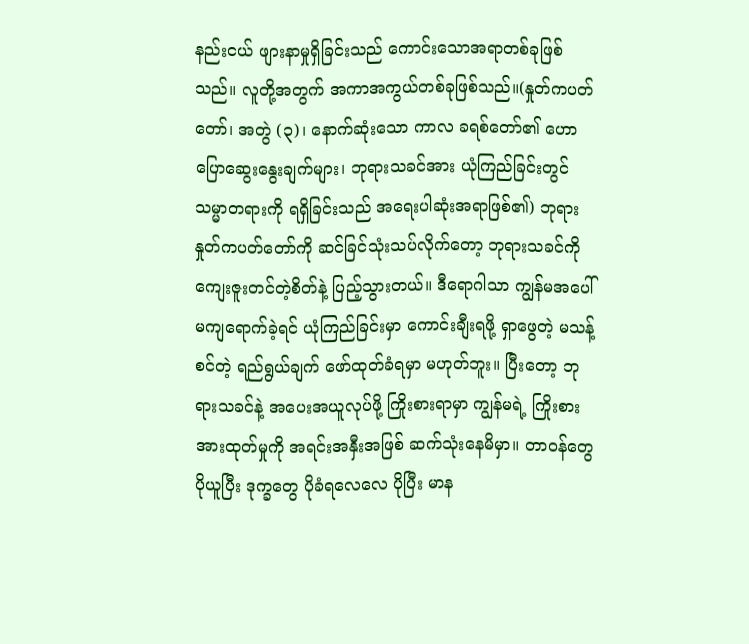နည်းငယ် ဖျားနာမှုရှိခြင်းသည် ကောင်းသောအရာတစ်ခုဖြစ်သည်။ လူတို့အတွက် အကာအကွယ်တစ်ခုဖြစ်သည်။(နှုတ်ကပတ်တော်၊ အတွဲ (၃)၊ နောက်ဆုံးသော ကာလ ခရစ်တော်၏ ဟောပြောဆွေးနွေးချက်များ၊ ဘုရားသခင်အား ယုံကြည်ခြင်းတွင် သမ္မာတရားကို ရရှိခြင်းသည် အရေးပါဆုံးအရာဖြစ်၏) ဘုရားနှုတ်ကပတ်တော်ကို ဆင်ခြင်သုံးသပ်လိုက်တော့ ဘုရားသခင်ကို ကျေးဇူးတင်တဲ့စိတ်နဲ့ ပြည့်သွားတယ်။ ဒီရောဂါသာ ကျွန်မအပေါ် မကျရောက်ခဲ့ရင် ယုံကြည်ခြင်းမှာ ကောင်းချီးရဖို့ ရှာဖွေတဲ့ မသန့်စင်တဲ့ ရည်ရွယ်ချက် ဖော်ထုတ်ခံရမှာ မဟုတ်ဘူး။ ပြီးတော့ ဘုရားသခင်နဲ့ အပေးအယူလုပ်ဖို့ ကြိုးစားရာမှာ ကျွန်မရဲ့ ကြိုးစားအားထုတ်မှုကို အရင်းအနှီးအဖြစ် ဆက်သုံးနေမိမှာ။ တာဝန်တွေ ပိုယူပြီး ဒုက္ခတွေ ပိုခံရလေလေ ပိုပြီး မာန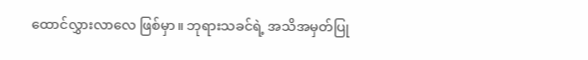ထောင်လွှားလာလေ ဖြစ်မှာ။ ဘုရားသခင်ရဲ့ အသိအမှတ်ပြု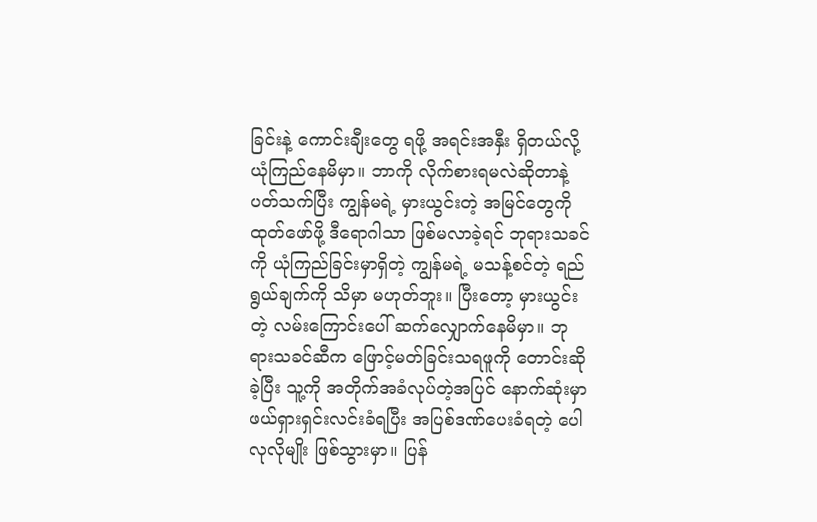ခြင်းနဲ့ ကောင်းချီးတွေ ရဖို့ အရင်းအနှီး ရှိတယ်လို့ ယုံကြည်နေမိမှာ။ ဘာကို လိုက်စားရမလဲဆိုတာနဲ့ပတ်သက်ပြီး ကျွန်မရဲ့ မှားယွင်းတဲ့ အမြင်တွေကို ထုတ်ဖော်ဖို့ ဒီရောဂါသာ ဖြစ်မလာခဲ့ရင် ဘုရားသခင်ကို ယုံကြည်ခြင်းမှာရှိတဲ့ ကျွန်မရဲ့ မသန့်စင်တဲ့ ရည်ရွယ်ချက်ကို သိမှာ မဟုတ်ဘူး။ ပြီးတော့ မှားယွင်းတဲ့ လမ်းကြောင်းပေါ် ဆက်လျှောက်နေမိမှာ။ ဘုရားသခင်ဆီက ဖြောင့်မတ်ခြင်းသရဖူကို တောင်းဆိုခဲ့ပြီး သူ့ကို အတိုက်အခံလုပ်တဲ့အပြင် နောက်ဆုံးမှာ ဖယ်ရှားရှင်းလင်းခံရပြီး အပြစ်ဒဏ်ပေးခံရတဲ့ ပေါလုလိုမျိုး ဖြစ်သွားမှာ။ ပြန်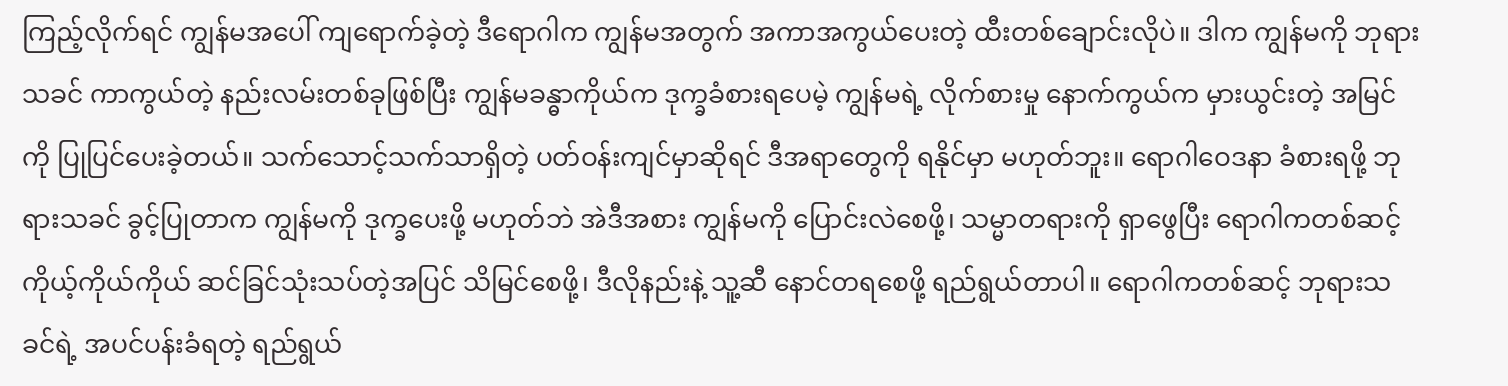ကြည့်လိုက်ရင် ကျွန်မအပေါ် ကျရောက်ခဲ့တဲ့ ဒီရောဂါက ကျွန်မအတွက် အကာအကွယ်ပေးတဲ့ ထီးတစ်ချောင်းလိုပဲ။ ဒါက ကျွန်မကို ဘုရားသခင် ကာကွယ်တဲ့ နည်းလမ်းတစ်ခုဖြစ်ပြီး ကျွန်မခန္ဓာကိုယ်က ဒုက္ခခံစားရပေမဲ့ ကျွန်မရဲ့ လိုက်စားမှု နောက်ကွယ်က မှားယွင်းတဲ့ အမြင်ကို ပြုပြင်ပေးခဲ့တယ်။ သက်သောင့်သက်သာရှိတဲ့ ပတ်ဝန်းကျင်မှာဆိုရင် ဒီအရာတွေကို ရနိုင်မှာ မဟုတ်ဘူး။ ရောဂါဝေဒနာ ခံစားရဖို့ ဘုရားသခင် ခွင့်ပြုတာက ကျွန်မကို ဒုက္ခပေးဖို့ မဟုတ်ဘဲ အဲဒီအစား ကျွန်မကို ပြောင်းလဲစေဖို့၊ သမ္မာတရားကို ရှာဖွေပြီး ရောဂါကတစ်ဆင့် ကိုယ့်ကိုယ်ကိုယ် ဆင်ခြင်သုံးသပ်တဲ့အပြင် သိမြင်စေဖို့၊ ဒီလိုနည်းနဲ့ သူ့ဆီ နောင်တရစေဖို့ ရည်ရွယ်တာပါ။ ရောဂါကတစ်ဆင့် ဘုရားသခင်ရဲ့ အပင်ပန်းခံရတဲ့ ရည်ရွယ်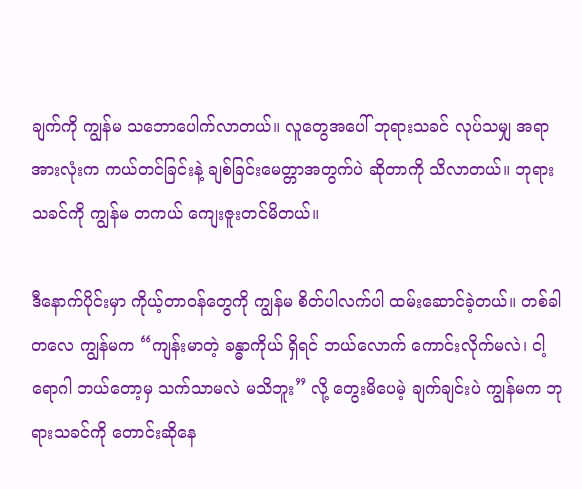ချက်ကို ကျွန်မ သဘောပေါက်လာတယ်။ လူတွေအပေါ် ဘုရားသခင် လုပ်သမျှ အရာအားလုံးက ကယ်တင်ခြင်းနဲ့ ချစ်ခြင်းမေတ္တာအတွက်ပဲ ဆိုတာကို သိလာတယ်။ ဘုရားသခင်ကို ကျွန်မ တကယ် ကျေးဇူးတင်မိတယ်။

ဒီနောက်ပိုင်းမှာ ကိုယ့်တာဝန်တွေကို ကျွန်မ စိတ်ပါလက်ပါ ထမ်းဆောင်ခဲ့တယ်။ တစ်ခါတလေ ကျွန်မက “ကျန်းမာတဲ့ ခန္ဓာကိုယ် ရှိရင် ဘယ်လောက် ကောင်းလိုက်မလဲ၊ ငါ့ရောဂါ ဘယ်တော့မှ သက်သာမလဲ မသိဘူး” လို့ တွေးမိပေမဲ့ ချက်ချင်းပဲ ကျွန်မက ဘုရားသခင်ကို တောင်းဆိုနေ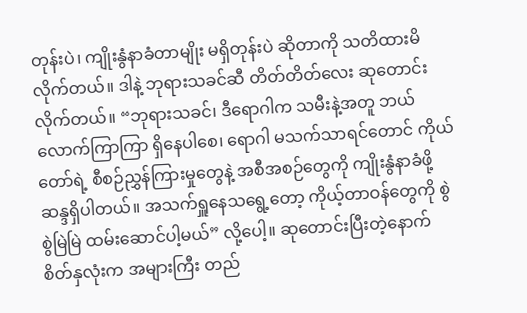တုန်းပဲ၊ ကျိုးနွံနာခံတာမျိုး မရှိတုန်းပဲ ဆိုတာကို သတိထားမိလိုက်တယ်။ ဒါနဲ့ ဘုရားသခင်ဆီ တိတ်တိတ်လေး ဆုတောင်းလိုက်တယ်။ “ဘုရားသခင်၊ ဒီရောဂါက သမီးနဲ့အတူ ဘယ်လောက်ကြာကြာ ရှိနေပါစေ၊ ရောဂါ မသက်သာရင်တောင် ကိုယ်တော်ရဲ့ စီစဉ်ညွှန်ကြားမှုတွေနဲ့ အစီအစဉ်တွေကို ကျိုးနွံနာခံဖို့ ဆန္ဒရှိပါတယ်။ အသက်ရှူနေသရွေ့တော့ ကိုယ့်တာဝန်တွေကို စွဲစွဲမြဲမြဲ ထမ်းဆောင်ပါ့မယ်” လို့ပေါ့။ ဆုတောင်းပြီးတဲ့နောက် စိတ်နှလုံးက အများကြီး တည်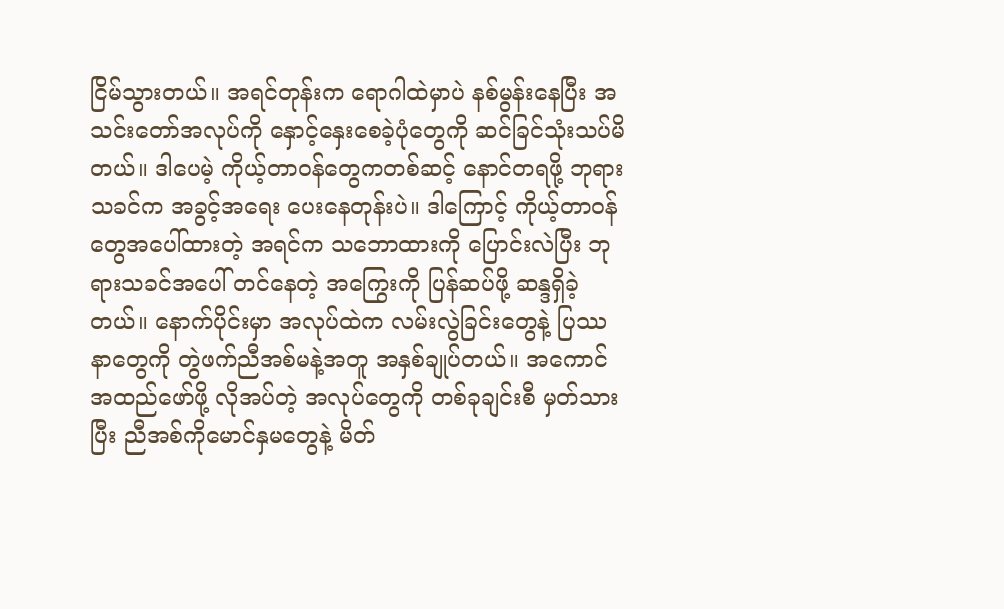ငြိမ်သွားတယ်။ အရင်တုန်းက ရောဂါထဲမှာပဲ နစ်မွန်းနေပြီး အသင်းတော်အလုပ်ကို နှောင့်နှေးစေခဲ့ပုံတွေကို ဆင်ခြင်သုံးသပ်မိတယ်။ ဒါပေမဲ့ ကိုယ့်တာဝန်တွေကတစ်ဆင့် နောင်တရဖို့ ဘုရားသခင်က အခွင့်အရေး ပေးနေတုန်းပဲ။ ဒါကြောင့် ကိုယ့်တာဝန်တွေအပေါ်ထားတဲ့ အရင်က သဘောထားကို ပြောင်းလဲပြီး ဘုရားသခင်အပေါ် တင်နေတဲ့ အကြွေးကို ပြန်ဆပ်ဖို့ ဆန္ဒရှိခဲ့တယ်။ နောက်ပိုင်းမှာ အလုပ်ထဲက လမ်းလွဲခြင်းတွေနဲ့ ပြဿနာတွေကို တွဲဖက်ညီအစ်မနဲ့အတူ အနှစ်ချုပ်တယ်။ အကောင်အထည်ဖော်ဖို့ လိုအပ်တဲ့ အလုပ်တွေကို တစ်ခုချင်းစီ မှတ်သားပြီး ညီအစ်ကိုမောင်နှမတွေနဲ့ မိတ်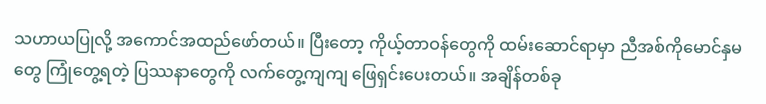သဟာယပြုလို့ အကောင်အထည်ဖော်တယ်။ ပြီးတော့ ကိုယ့်တာဝန်တွေကို ထမ်းဆောင်ရာမှာ ညီအစ်ကိုမောင်နှမတွေ ကြုံတွေ့ရတဲ့ ပြဿနာတွေကို လက်တွေ့ကျကျ ဖြေရှင်းပေးတယ်။ အချိန်တစ်ခု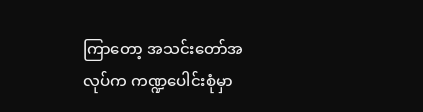ကြာတော့ အသင်းတော်အလုပ်က ကဏ္ဍပေါင်းစုံမှာ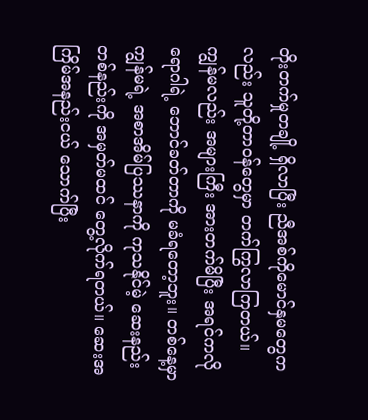တိုးတက်မှုတချို့ ရှိလာပြီး ညီအစ်ကိုမောင်နှမတွေကလည်း သူတို့တာဝန်တွေမှာ တက်ကြွလာကြတယ်။ ကျွန်မလည်း အများကြီး အားတက်မိပြီး အရင်ကလို ရောဂါရဲ့ ဘောင်ခတ်တာကို မခံရတော့ဘူး။ တစ်နေ့မှာ ကျွန်မရဲ့ အစာအိမ်ပြဿနာကို ကုသနိုင်မဲ့ ဆေးနည်းတစ်နည်းကို အမှတ်မထင် တွေ့လိုက်ရတယ်။ ဆေးအကြိမ်အနည်းငယ် သောက်ပြီး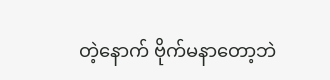တဲ့နောက် ဗိုက်မနာတော့ဘဲ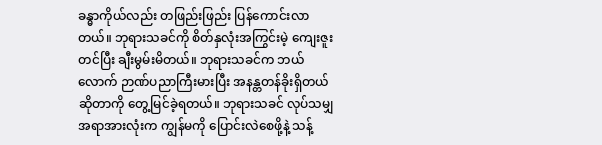ခန္ဓာကိုယ်လည်း တဖြည်းဖြည်း ပြန်ကောင်းလာတယ်။ ဘုရားသခင်ကို စိတ်နှလုံးအကြွင်းမဲ့ ကျေးဇူးတင်ပြီး ချီးမွမ်းမိတယ်။ ဘုရားသခင်က ဘယ်လောက် ဉာဏ်ပညာကြီးမားပြီး အနန္တတန်ခိုးရှိတယ်ဆိုတာကို တွေ့မြင်ခဲ့ရတယ်။ ဘုရားသခင် လုပ်သမျှ အရာအားလုံးက ကျွန်မကို ပြောင်းလဲစေဖို့နဲ့ သန့်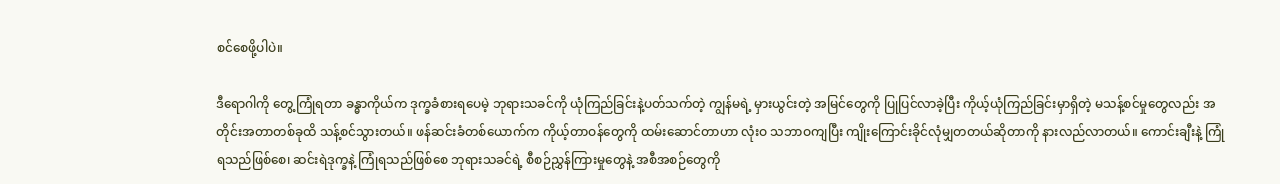စင်စေဖို့ပါပဲ။

ဒီရောဂါကို တွေ့ကြုံရတာ ခန္ဓာကိုယ်က ဒုက္ခခံစားရပေမဲ့ ဘုရားသခင်ကို ယုံကြည်ခြင်းနဲ့ပတ်သက်တဲ့ ကျွန်မရဲ့ မှားယွင်းတဲ့ အမြင်တွေကို ပြုပြင်လာခဲ့ပြီး ကိုယ့်ယုံကြည်ခြင်းမှာရှိတဲ့ မသန့်စင်မှုတွေလည်း အတိုင်းအတာတစ်ခုထိ သန့်စင်သွားတယ်။ ဖန်ဆင်းခံတစ်ယောက်က ကိုယ့်တာဝန်တွေကို ထမ်းဆောင်တာဟာ လုံးဝ သဘာဝကျပြီး ကျိုးကြောင်းခိုင်လုံမျှတတယ်ဆိုတာကို နားလည်လာတယ်။ ကောင်းချီးနဲ့ ကြုံရသည်ဖြစ်စေ၊ ဆင်းရဲဒုက္ခနဲ့ ကြုံရသည်ဖြစ်စေ ဘုရားသခင်ရဲ့ စီစဉ်ညွှန်ကြားမှုတွေနဲ့ အစီအစဉ်တွေကို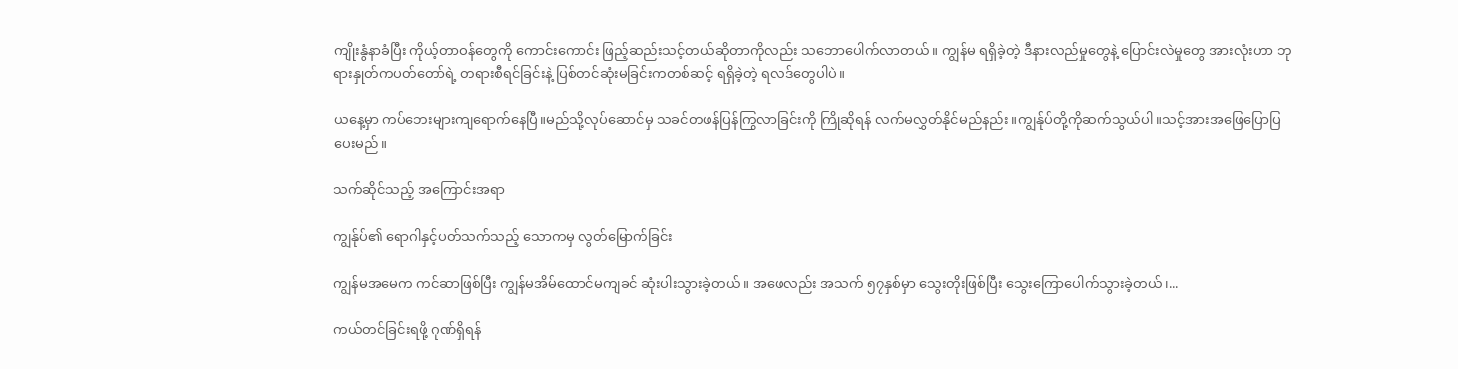ကျိုးနွံနာခံပြီး ကိုယ့်တာဝန်တွေကို ကောင်းကောင်း ဖြည့်ဆည်းသင့်တယ်ဆိုတာကိုလည်း သဘောပေါက်လာတယ်။ ကျွန်မ ရရှိခဲ့တဲ့ ဒီနားလည်မှုတွေနဲ့ ပြောင်းလဲမှုတွေ အားလုံးဟာ ဘုရားနှုတ်ကပတ်တော်ရဲ့ တရားစီရင်ခြင်းနဲ့ ပြစ်တင်ဆုံးမခြင်းကတစ်ဆင့် ရရှိခဲ့တဲ့ ရလဒ်တွေပါပဲ။

ယနေ့မှာ ကပ်ဘေးများကျရောက်နေပြီ။မည်သို့လုပ်ဆောင်မှ သခင်တဖန်ပြန်ကြွလာခြင်းကို ကြိုဆိုရန် လက်မလွှတ်နိုင်မည်နည်း။ကျွန်ုပ်တို့ကိုဆက်သွယ်ပါ။သင့်အားအဖြေပြောပြပေးမည်။

သက်ဆိုင်သည့် အကြောင်းအရာ

ကျွန်ုပ်၏ ရောဂါနှင့်ပတ်သက်သည့် သောကမှ လွတ်မြောက်ခြင်း

ကျွန်မအမေက ကင်ဆာဖြစ်ပြီး ကျွန်မအိမ်ထောင်မကျခင် ဆုံးပါးသွားခဲ့တယ်။ အဖေလည်း အသက် ၅၇နှစ်မှာ သွေးတိုးဖြစ်ပြီး သွေးကြောပေါက်သွားခဲ့တယ်၊...

ကယ်တင်ခြင်းရဖို့ ဂုဏ်ရှိရန်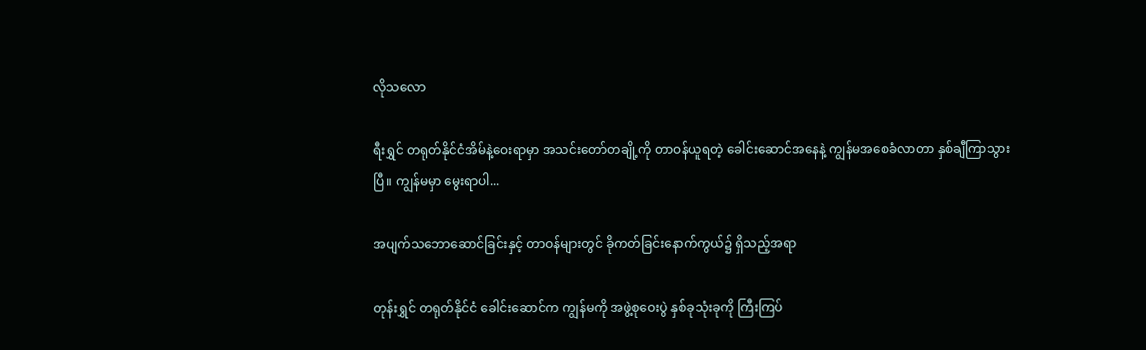လိုသလော

ရီးရွှင် တရုတ်နိုင်ငံအိမ်နဲ့ဝေးရာမှာ အသင်းတော်တချို့ကို တာဝန်ယူရတဲ့ ခေါင်းဆောင်အနေနဲ့ ကျွန်မအစေခံလာတာ နှစ်ချီကြာသွားပြီ။ ကျွန်မမှာ မွေးရာပါ...

အပျက်သဘောဆောင်ခြင်းနှင့် တာဝန်များတွင် ခိုကတ်ခြင်းနောက်ကွယ်၌ ရှိသည့်အရာ

တုန်းရွှင် တရုတ်နိုင်ငံ ခေါင်းဆောင်က ကျွန်မကို အဖွဲ့စုဝေးပွဲ နှစ်ခုသုံးခုကို ကြီးကြပ်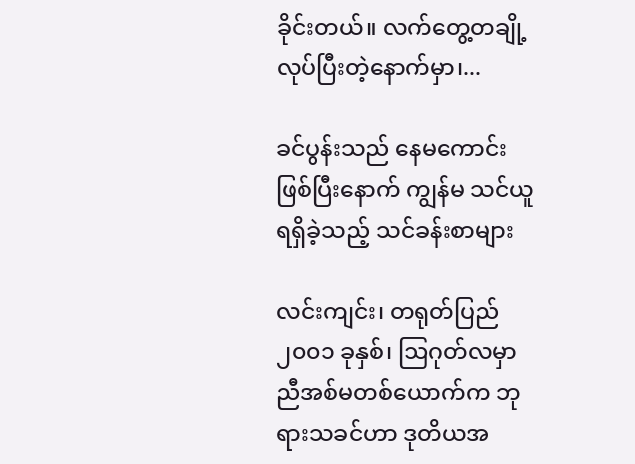ခိုင်းတယ်။ လက်တွေ့တချို့လုပ်ပြီးတဲ့နောက်မှာ၊...

ခင်ပွန်းသည် နေမကောင်းဖြစ်ပြီးနောက် ကျွန်မ သင်ယူရရှိခဲ့သည့် သင်ခန်းစာများ

လင်းကျင်း၊ တရုတ်ပြည်၂၀၀၁ ခုနှစ်၊ ဩဂုတ်လမှာ ညီအစ်မတစ်ယောက်က ဘုရားသခင်ဟာ ဒုတိယအ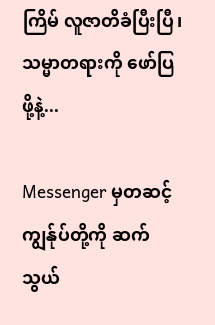ကြိမ် လူဇာတိခံပြီးပြီ၊ သမ္မာတရားကို ဖော်ပြဖို့နဲ့...

Messenger မှတဆင့် ကျွန်ုပ်တို့ကို ဆက်သွယ်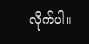လိုက်ပါ။